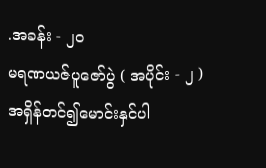.အခန်း - ၂၀
မရဏယဇ်ပူဇော်ပွဲ ( အပိုင်း - ၂ )
အရှိန်တင်၍မောင်းနှင်ပါ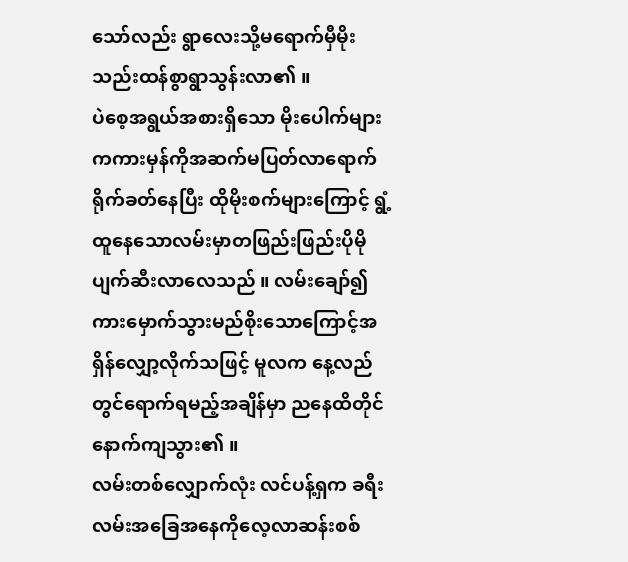သော်လည်း ရွာလေးသို့မရောက်မှီမိုးသည်းထန်စွာရွာသွန်းလာ၏ ။
ပဲစေ့အရွယ်အစားရှိသော မိုးပေါက်များကကားမှန်ကိုအဆက်မပြတ်လာရောက်ရိုက်ခတ်နေပြီး ထိုမိုးစက်များကြောင့် ရွံ့ထူနေသောလမ်းမှာတဖြည်းဖြည်းပိုမိုပျက်ဆီးလာလေသည် ။ လမ်းချော်၍ကားမှောက်သွားမည်စိုးသောကြောင့်အရှိန်လျှော့လိုက်သဖြင့် မူလက နေ့လည်တွင်ရောက်ရမည့်အချိန်မှာ ညနေထိတိုင်နောက်ကျသွား၏ ။
လမ်းတစ်လျှောက်လုံး လင်ပန့်ရှက ခရီးလမ်းအခြေအနေကိုလေ့လာဆန်းစစ်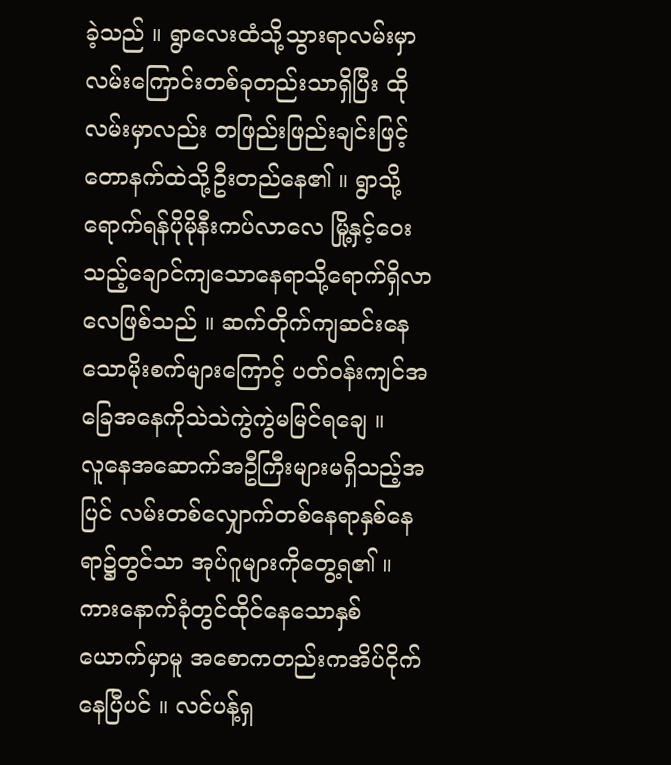ခဲ့သည် ။ ရွာလေးထံသို့သွားရာလမ်းမှာလမ်းကြောင်းတစ်ခုတည်းသာရှိပြီး ထိုလမ်းမှာလည်း တဖြည်းဖြည်းချင်းဖြင့် တောနက်ထဲသို့ဦးတည်နေ၏ ။ ရွာသို့ရောက်ရန်ပိုမိုနီးကပ်လာလေ မြို့နှင့်ဝေးသည့်ချောင်ကျသောနေရာသို့ရောက်ရှိလာလေဖြစ်သည် ။ ဆက်တိုက်ကျဆင်းနေသောမိုးစက်များကြောင့် ပတ်၀န်းကျင်အခြေအနေကိုသဲသဲကွဲကွဲမမြင်ရချေ ။
လူနေအဆောက်အဦကြီးများမရှိသည့်အပြင် လမ်းတစ်လျှောက်တစ်နေရာနှစ်နေရာ၌တွင်သာ အုပ်ဂူများကိုတွေ့ရ၏ ။
ကားနောက်ခုံတွင်ထိုင်နေသောနှစ်ယောက်မှာမူ အစောကတည်းကအိပ်ငိုက်နေပြီပင် ။ လင်ပန့်ရှ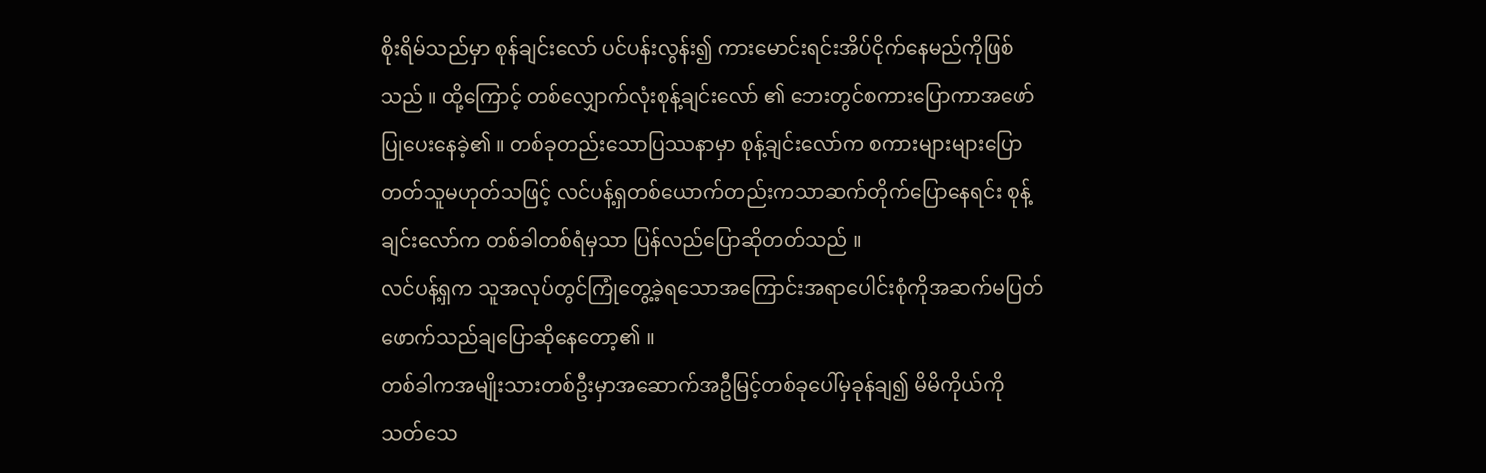စိုးရိမ်သည်မှာ စုန်ချင်းလော် ပင်ပန်းလွန်း၍ ကားမောင်းရင်းအိပ်ငိုက်နေမည်ကိုဖြစ်သည် ။ ထို့ကြောင့် တစ်လျှောက်လုံးစုန့်ချင်းလော် ၏ ဘေးတွင်စကားပြောကာအဖော်ပြုပေးနေခဲ့၏ ။ တစ်ခုတည်းသောပြဿနာမှာ စုန့်ချင်းလော်က စကားများများပြောတတ်သူမဟုတ်သဖြင့် လင်ပန့်ရှတစ်ယောက်တည်းကသာဆက်တိုက်ပြောနေရင်း စုန့်ချင်းလော်က တစ်ခါတစ်ရံမှသာ ပြန်လည်ပြောဆိုတတ်သည် ။
လင်ပန့်ရှက သူအလုပ်တွင်ကြုံတွေ့ခဲ့ရသောအကြောင်းအရာပေါင်းစုံကိုအဆက်မပြတ်ဖောက်သည်ချပြောဆိုနေတော့၏ ။
တစ်ခါကအမျိုးသားတစ်ဦးမှာအဆောက်အဦမြင့်တစ်ခုပေါ်မှခုန်ချ၍ မိမိကိုယ်ကိုသတ်သေ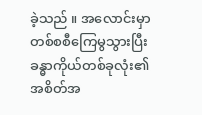ခဲ့သည် ။ အလောင်းမှာတစ်စစီကြေမွသွားပြီး ခန္ဓာကိုယ်တစ်ခုလုံး၏ အစိတ်အ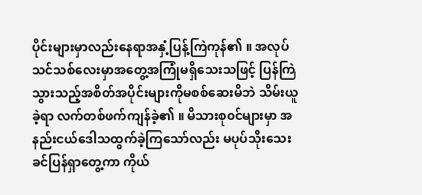ပိုင်းများမှာလည်းနေရာအနှံ့ပြန့်ကြဲကုန်၏ ။ အလုပ်သင်သစ်လေးမှာအတွေ့အကြုံမရှိသေးသဖြင့် ပြန်ကြဲသွားသည့်အစိတ်အပိုင်းများကိုမစစ်ဆေးမိဘဲ သိမ်းယူခဲ့ရာ လက်တစ်ဖက်ကျန်ခဲ့၏ ။ မိသားစု၀င်များမှာ အနည်းငယ်ဒေါသထွက်ခဲ့ကြသော်လည်း မပုပ်သိုးသေးခင်ပြန်ရှာတွေ့ကာ ကိုယ်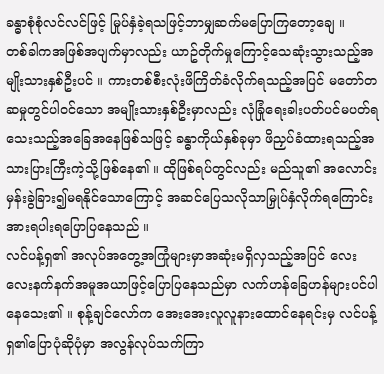ခန္ဓာစုံစုံလင်လင်ဖြင့် မြုပ်နှံခဲ့ရသဖြင့်ဘာမျှဆက်မပြောကြတော့ချေ ။
တစ်ခါကအဖြစ်အပျက်မှာလည်း ယာဥ်တိုက်မှုကြောင့်သေဆုံးသွားသည့်အမျိုးသားနှစ်ဦးပင် ။ ကားတစ်စီးလုံးဖိကြိတ်ခံလိုက်ရသည့်အပြင် မတော်တဆမှုတွင်ပါ၀င်သော အမျိုးသားနှစ်ဦးမှာလည်း လုံခြုံရေးခါးပတ်ပင်မပတ်ရသေးသည့်အခြေအနေဖြစ်သဖြင့် ခန္ဓာကိုယ်နှစ်ခုမှာ ဖိညှပ်ခံထားရသည့်အသားပြားကြီးကဲ့သို့ဖြစ်နေ၏ ။ ထိုဖြစ်ရပ်တွင်လည်း မည်သူ၏ အလောင်းမှန်းခွဲခြား၍မရနိုင်သောကြောင့် အဆင်ပြေသလိုသာမြှုပ်နှံလိုက်ရကြောင်း အားရပါးရပြောပြနေသည် ။
လင်ပန့်ရှ၏ အလုပ်အတွေ့အကြုံများမှာအဆုံးမရှိလှသည့်အပြင် လေးလေးနက်နက်အမူအယာဖြင့်ပြောပြနေသည်မှာ လက်ဟန်ခြေဟန်များပင်ပါနေသေး၏ ။ စုန့်ချင်လော်က အေးအေးလူလူနားထောင်နေရင်းမှ လင်ပန့်ရှ၏ပြောပုံဆိုပုံမှာ အလွန်လုပ်သက်ကြာ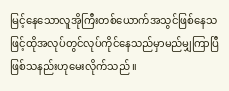မြင့်နေသောလူအိုကြီးတစ်ယောက်အသွင်ဖြစ်နေသဖြင့်ထိုအလုပ်တွင်လုပ်ကိုင်နေသည်မှာမည်မျှကြာပြီဖြစ်သနည်းဟုမေးလိုက်သည် ။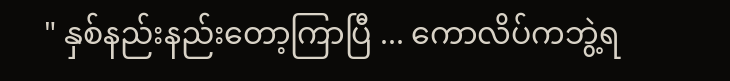" နှစ်နည်းနည်းတော့ကြာပြီ ... ကောလိပ်ကဘွဲ့ရ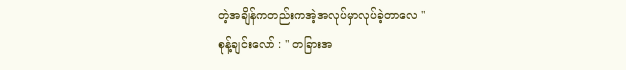တဲ့အချိန်ကတည်းကအဲ့အလုပ်မှာလုပ်ခဲ့တာလေ "
စုန့်ချင်းလော် : " တခြားအ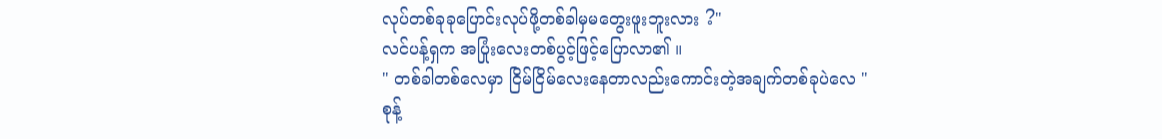လုပ်တစ်ခုခုပြောင်းလုပ်ဖို့တစ်ခါမှမတွေးဖူးဘူးလား ?"
လင်ပန့်ရှက အပြုံးလေးတစ်ပွင့်ဖြင့်ပြောလာ၏ ။
" တစ်ခါတစ်လေမှာ ငြိမ်ငြိမ်လေးနေတာလည်းကောင်းတဲ့အချက်တစ်ခုပဲလေ "
စုန့်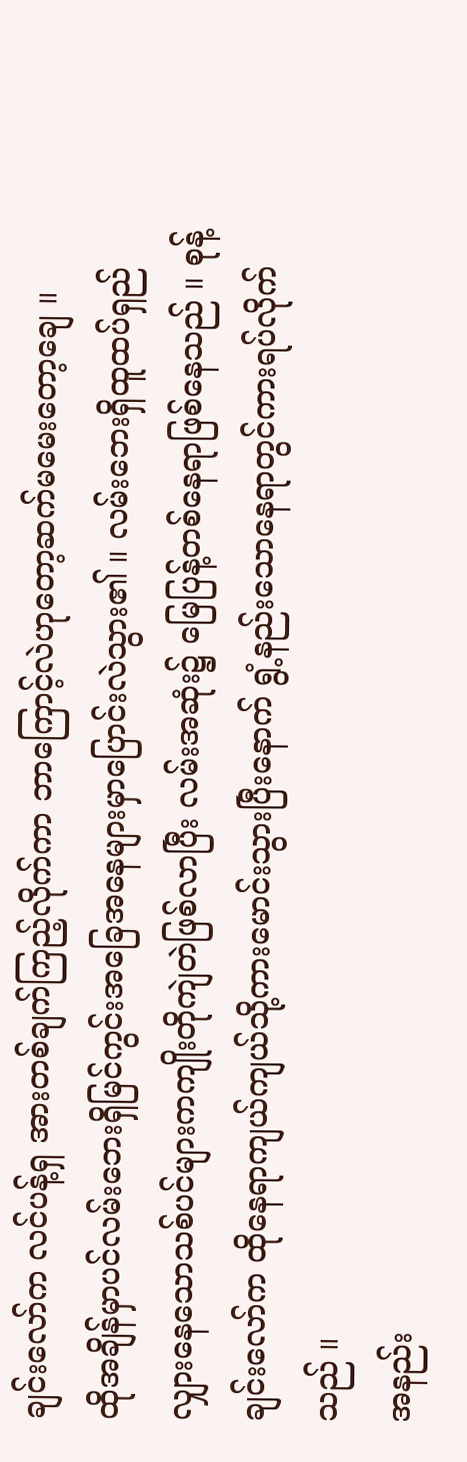ချင်းလော်က လင်ပန့်ရှ အားတစ်ချက်ကြည့်လိုက်ကာ ဘာကြောင့်လဲဟုတော့ဆက်မမေးတော့ချေ ။
ထိုအချိန်မှာပင်လမ်းဘေးရှိမြင်ကွင်းအခြေအနေများမှာပြောင်းလဲသွား၏ ။ လမ်းဘေးရှိထူထပ်ရှည်လျှားနေသောသစ်ပင်များကကျိုးတိုကျဲတဲဖြစ်လာပြီး လမ်းအဆုံး၌ မြေပြန့်တစ်နေရာဖြစ်နေသည် ။ စုန့်ချင်းလော်က ထိုနေရာကျယ်ကျယ်သို့ကားမောင်းသွားပြီးနောက် ရွံ့နည်းသောနေရာတွင်ကားရပ်လိုက်သည် ။
အနည်း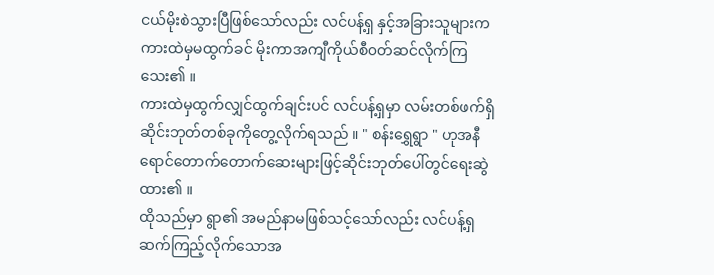ငယ်မိုးစဲသွားပြီဖြစ်သော်လည်း လင်ပန့်ရှ နှင့်အခြားသူများက ကားထဲမှမထွက်ခင် မိုးကာအကျီကိုယ်စီ၀တ်ဆင်လိုက်ကြသေး၏ ။
ကားထဲမှထွက်လျှင်ထွက်ချင်းပင် လင်ပန့်ရှမှာ လမ်းတစ်ဖက်ရှိဆိုင်းဘုတ်တစ်ခုကိုတွေ့လိုက်ရသည် ။ " စန်းရွှေရွာ " ဟုအနီရောင်တောက်တောက်ဆေးများဖြင့်ဆိုင်းဘုတ်ပေါ်တွင်ရေးဆွဲထား၏ ။
ထိုသည်မှာ ရွာ၏ အမည်နာမဖြစ်သင့်သော်လည်း လင်ပန့်ရှဆက်ကြည့်လိုက်သောအ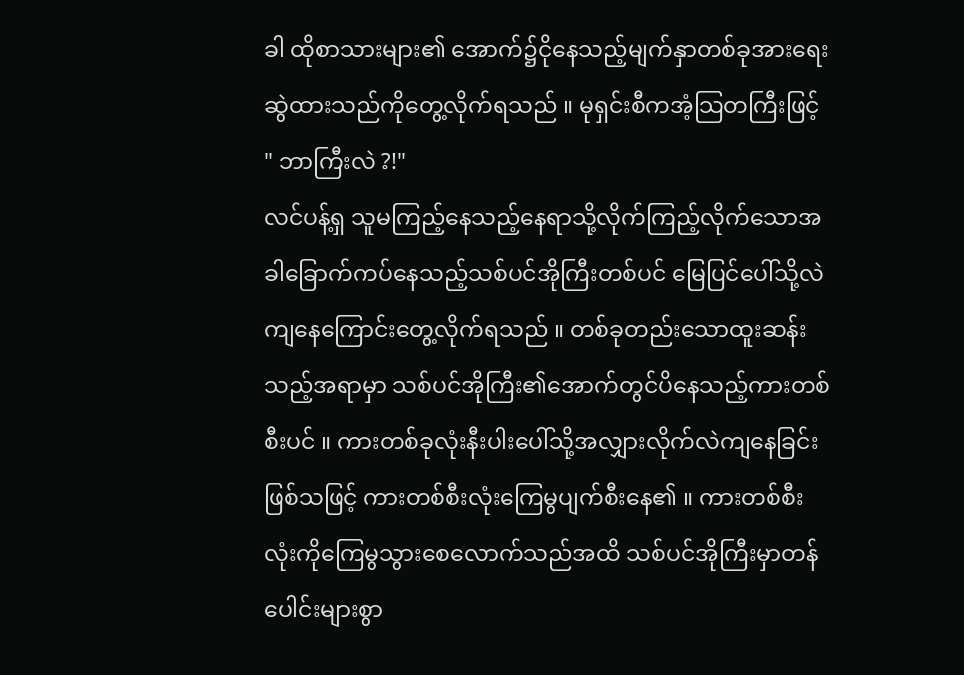ခါ ထိုစာသားများ၏ အောက်၌ငိုနေသည့်မျက်နှာတစ်ခုအားရေးဆွဲထားသည်ကိုတွေ့လိုက်ရသည် ။ မုရှင်းစီကအံ့သြတကြီးဖြင့်
" ဘာကြီးလဲ ?!"
လင်ပန့်ရှ သူမကြည့်နေသည့်နေရာသို့လိုက်ကြည့်လိုက်သောအခါခြောက်ကပ်နေသည့်သစ်ပင်အိုကြီးတစ်ပင် မြေပြင်ပေါ်သို့လဲကျနေကြောင်းတွေ့လိုက်ရသည် ။ တစ်ခုတည်းသောထူးဆန်းသည့်အရာမှာ သစ်ပင်အိုကြီး၏အောက်တွင်ပိနေသည့်ကားတစ်စီးပင် ။ ကားတစ်ခုလုံးနီးပါးပေါ်သို့အလျှားလိုက်လဲကျနေခြင်းဖြစ်သဖြင့် ကားတစ်စီးလုံးကြေမွပျက်စီးနေ၏ ။ ကားတစ်စီးလုံးကိုကြေမွသွားစေလောက်သည်အထိ သစ်ပင်အိုကြီးမှာတန်ပေါင်းများစွာ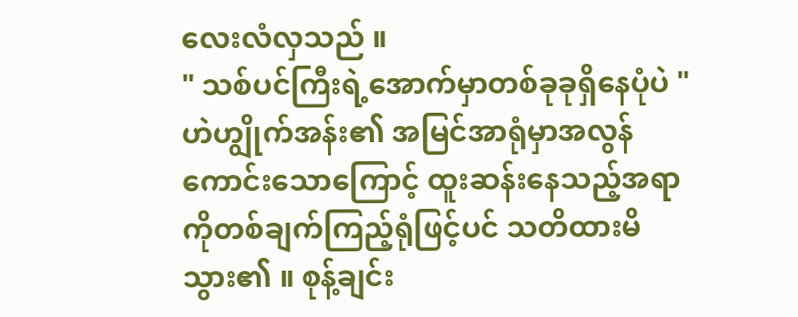လေးလံလှသည် ။
" သစ်ပင်ကြီးရဲ့အောက်မှာတစ်ခုခုရှိနေပုံပဲ "
ဟဲဟျွိုက်အန်း၏ အမြင်အာရုံမှာအလွန်ကောင်းသောကြောင့် ထူးဆန်းနေသည့်အရာကိုတစ်ချက်ကြည့်ရုံဖြင့်ပင် သတိထားမိသွား၏ ။ စုန့်ချင်း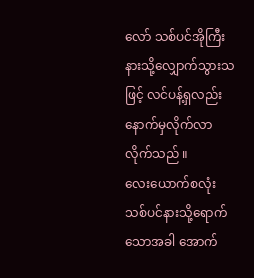လော် သစ်ပင်အိုကြီးနားသို့လျှောက်သွားသဖြင့် လင်ပန့်ရှလည်းနောက်မှလိုက်လာလိုက်သည် ။
လေးယောက်စလုံးသစ်ပင်နားသို့ရောက်သောအခါ အောက်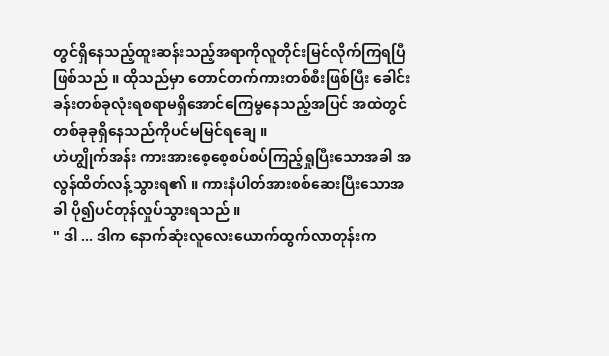တွင်ရှိနေသည့်ထူးဆန်းသည့်အရာကိုလူတိုင်းမြင်လိုက်ကြရပြီဖြစ်သည် ။ ထိုသည်မှာ တောင်တက်ကားတစ်စီးဖြစ်ပြီး ခေါင်းခန်းတစ်ခုလုံးရစရာမရှိအောင်ကြေမွနေသည့်အပြင် အထဲတွင်တစ်ခုခုရှိနေသည်ကိုပင်မမြင်ရချေ ။
ဟဲဟျွိုက်အန်း ကားအားစေ့စေ့စပ်စပ်ကြည့်ရှုပြီးသောအခါ အလွန်ထိတ်လန့်သွားရ၏ ။ ကားနံပါတ်အားစစ်ဆေးပြီးသောအခါ ပို၍ပင်တုန်လှုပ်သွားရသည် ။
" ဒါ ... ဒါက နောက်ဆုံးလူလေးယောက်ထွက်လာတုန်းက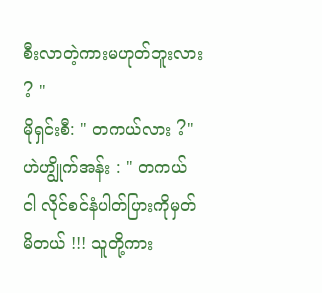စီးလာတဲ့ကားမဟုတ်ဘူးလား ? "
မိုရှင်းစီ: " တကယ်လား ?"
ဟဲဟျွိုက်အန်း : " တကယ် ငါ လိုင်စင်နံပါတ်ပြားကိုမှတ်မိတယ် !!! သူတို့ကား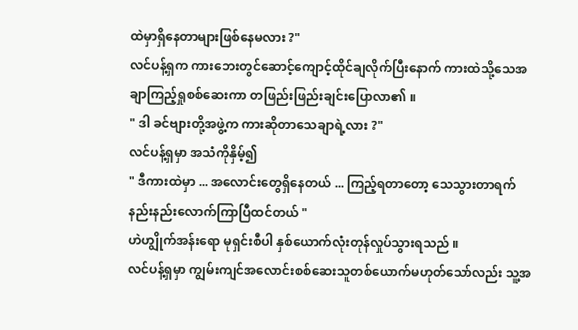ထဲမှာရှိနေတာများဖြစ်နေမလား ?"
လင်ပန့်ရှက ကားဘေးတွင်ဆောင့်ကျောင့်ထိုင်ချလိုက်ပြီးနောက် ကားထဲသို့သေအချာကြည့်ရှုစစ်ဆေးကာ တဖြည်းဖြည်းချင်းပြောလာ၏ ။
" ဒါ ခင်ဗျားတို့အဖွဲ့က ကားဆိုတာသေချာရဲ့လား ?"
လင်ပန့်ရှမှာ အသံကိုနှိမ့်၍
" ဒီကားထဲမှာ ... အလောင်းတွေရှိနေတယ် ... ကြည့်ရတာတော့ သေသွားတာရက်နည်းနည်းလောက်ကြာပြီထင်တယ် "
ဟဲဟျွိုက်အန်းရော မုရှင်းစီပါ နှစ်ယောက်လုံးတုန်လှုပ်သွားရသည် ။
လင်ပန့်ရှမှာ ကျွမ်းကျင်အလောင်းစစ်ဆေးသူတစ်ယောက်မဟုတ်သော်လည်း သူ့အ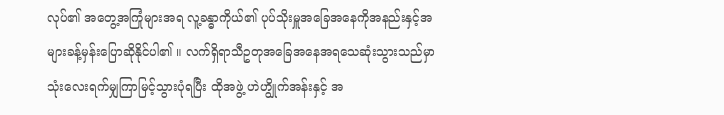လုပ်၏ အတွေ့အကြုံများအရ လူ့ခန္ဓာကိုယ်၏ ပုပ်သိုးမှူအခြေအနေကိုအနည်းနှင့်အများခန့်မှန်းပြောဆိုနိုင်ပါ၏ ။ လက်ရှိရာသီဥတုအခြေအနေအရသေဆုံးသွားသည်မှာ သုံးလေးရက်မျှကြာမြင့်သွားပုံရပြီး ထိုအဖွဲ့ ဟဲဟျွိုက်အန်းနှင့် အ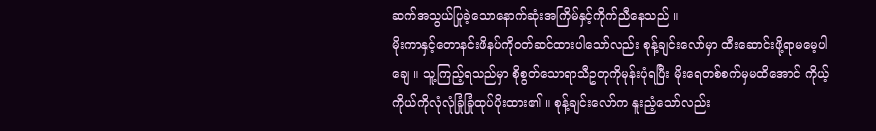ဆက်အသွယ်ပြုခဲ့သောနောက်ဆုံးအကြိမ်နှင့်ကိုက်ညီနေသည် ။
မိုးကာနှင့်တောနင်းဖိနပ်ကို၀တ်ဆင်ထားပါသော်လည်း စုန့်ချင်းလော်မှာ ထီးဆောင်းဖို့ရာမမေ့ပါချေ ။ သူ့ကြည့်ရသည်မှာ စိုစွတ်သောရာသီဥတုကိုမုန်းပုံရပြီး မိုးရေတစ်စက်မှမထိအောင် ကိုယ့်ကိုယ်ကိုလုံလုံခြုံခြုံထုပ်ပိုးထား၏ ။ စုန့်ချင်းလော်က နူးညံ့သော်လည်း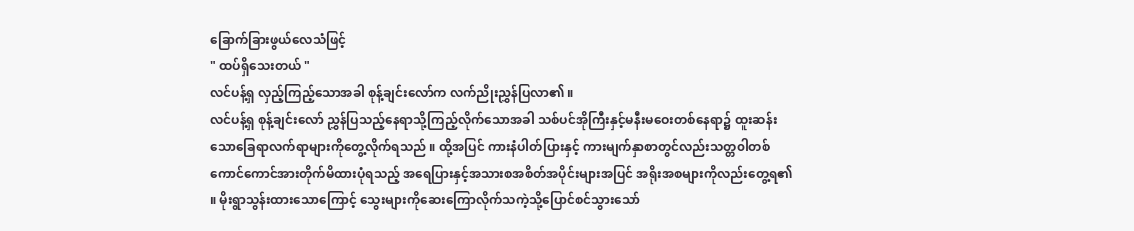ခြောက်ခြားဖွယ်လေသံဖြင့်
" ထပ်ရှိသေးတယ် "
လင်ပန့်ရှ လှည့်ကြည့်သောအခါ စုန့်ချင်းလော်က လက်ညိုးညွှန်ပြလာ၏ ။
လင်ပန့်ရှ စုန့်ချင်းလော် ညွှန်ပြသည့်နေရာသို့ကြည့်လိုက်သောအခါ သစ်ပင်အိုကြီးနှင့်မနီးမဝေးတစ်နေရာ၌ ထူးဆန်းသောခြေရာလက်ရာများကိုတွေ့လိုက်ရသည် ။ ထို့အပြင် ကားနံပါတ်ပြားနှင့် ကားမျက်နှာစာတွင်လည်းသတ္တ၀ါတစ်ကောင်ကောင်အားတိုက်မိထားပုံရသည့် အရေပြားနှင့်အသားစအစိတ်အပိုင်းများအပြင် အရိုးအစများကိုလည်းတွေ့ရ၏ ။ မိုးရွာသွန်းထားသောကြောင့် သွေးများကိုဆေးကြောလိုက်သကဲ့သို့ပြောင်စင်သွားသော်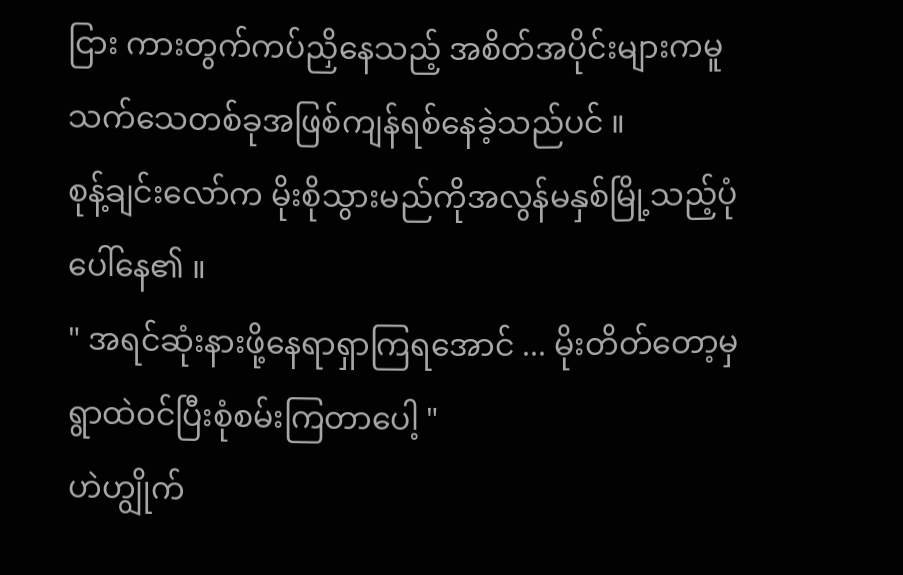ငြား ကားတွက်ကပ်ညှိနေသည့် အစိတ်အပိုင်းများကမူသက်သေတစ်ခုအဖြစ်ကျန်ရစ်နေခဲ့သည်ပင် ။
စုန့်ချင်းလော်က မိုးစိုသွားမည်ကိုအလွန်မနှစ်မြို့သည့်ပုံပေါ်နေ၏ ။
" အရင်ဆုံးနားဖို့နေရာရှာကြရအောင် ... မိုးတိတ်တော့မှ ရွာထဲ၀င်ပြီးစုံစမ်းကြတာပေါ့ "
ဟဲဟျွိုက်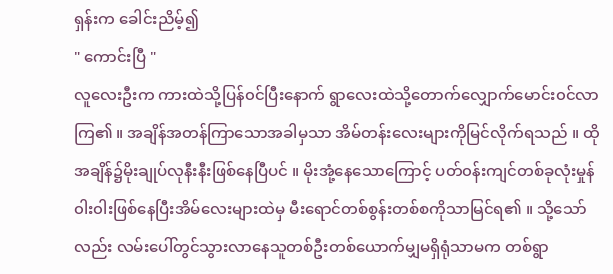ရှန်းက ခေါင်းညိမ့်၍
" ကောင်းပြီ "
လူလေးဦးက ကားထဲသို့ပြန်၀င်ပြီးနောက် ရွာလေးထဲသို့တောက်လျှောက်မောင်း၀င်လာကြ၏ ။ အချိန်အတန်ကြာသောအခါမှသာ အိမ်တန်းလေးများကိုမြင်လိုက်ရသည် ။ ထိုအချိန်၌မိုးချုပ်လုနီးနီးဖြစ်နေပြီပင် ။ မိုးအုံ့နေသောကြောင့် ပတ်၀န်းကျင်တစ်ခုလုံးမှုန်၀ါး၀ါးဖြစ်နေပြီးအိမ်လေးများထဲမှ မီးရောင်တစ်စွန်းတစ်စကိုသာမြင်ရ၏ ။ သို့သော်လည်း လမ်းပေါ်တွင်သွားလာနေသူတစ်ဦးတစ်ယောက်မျှမရှိရုံသာမက တစ်ရွာ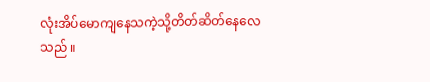လုံးအိပ်မောကျနေသကဲ့သို့တိတ်ဆိတ်နေလေသည် ။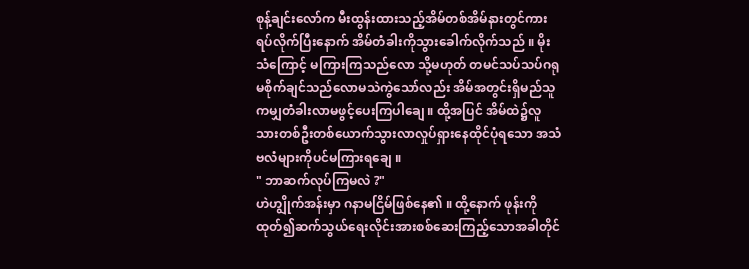စုန့်ချင်းလော်က မီးထွန်းထားသည့်အိမ်တစ်အိမ်နားတွင်ကားရပ်လိုက်ပြီးနောက် အိမ်တံခါးကိုသွားခေါက်လိုက်သည် ။ မိုးသံကြောင့် မကြားကြသည်လော သို့မဟုတ် တမင်သပ်သပ်ဂရုမစိုက်ချင်သည်လောမသဲကွဲသော်လည်း အိမ်အတွင်းရှိမည်သူကမျှတံခါးလာမဖွင့်ပေးကြပါချေ ။ ထို့အပြင် အိမ်ထဲ၌လူသားတစ်ဦးတစ်ယောက်သွားလာလှုပ်ရှားနေထိုင်ပုံရသော အသံဗလံများကိုပင်မကြားရချေ ။
" ဘာဆက်လုပ်ကြမလဲ ?"
ဟဲဟျွိုက်အန်းမှာ ဂနာမငြိမ်ဖြစ်နေ၏ ။ ထို့နောက် ဖုန်းကိုထုတ်၍ဆက်သွယ်ရေးလိုင်းအားစစ်ဆေးကြည့်သောအခါတိုင်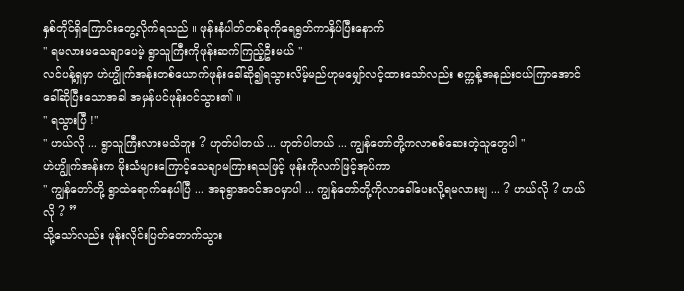နှစ်တိုင်ရှိကြောင်းတွေ့လိုက်ရသည် ။ ဖုန်းနံပါတ်တစ်ခုကိုရေရွတ်ကာနှိပ်ပြီးနောက်
" ရမလားမသေချာပေမဲ့ ရွာသူကြီးကိုဖုန်းဆက်ကြည့်ဦးမယ် "
လင်ပန့်ရှမှာ ဟဲဟျွိုက်အန်းတစ်ယောက်ဖုန်းခေါ်ဆို၍ရသွားလိမ့်မည်ဟုမမျှော်လင့်ထားသော်လည်း စက္ကန့်အနည်းငယ်ကြာအောင်ခေါ်ဆိုပြီးသောအခါ အမှန်ပင်ဖုန်း၀င်သွား၏ ။
" ရသွားပြီ !"
" ဟယ်လို ... ရွာသူကြီးလားမသိဘူး ? ဟုတ်ပါတယ် ... ဟုတ်ပါတယ် ... ကျွန်တော်တို့ကလာစစ်ဆေးတဲ့သူတွေပါ "
ဟဲဟျွိုက်အန်းက မိုးသံများကြောင့်သေချာမကြားရသဖြင့် ဖုန်းကိုလက်ဖြင့်အုပ်ကာ
" ကျွန်တော်တို့ ရွာထဲရောက်နေပါပြီ ... အခုရွာအ၀င်အ၀မှာပါ ... ကျွန်တော်တို့ကိုလာခေါ်ပေးလို့ရမလားဗျ ... ? ဟယ်လို ? ဟယ်လို ? ”
သို့သော်လည်း ဖုန်းလိုင်းပြတ်တောက်သွား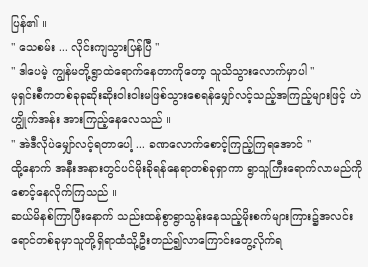ပြန်၏ ။
" သေစမ်း ... လိုင်းကျသွားပြန်ပြီ "
" ဒါပေမဲ့ ကျွန်မတို့ရွာထဲရောက်နေတာကိုတော့ သူသိသွားလောက်မှာပါ "
မုရှင်းစီကတစ်ခုခုဆိုးဆိုး၀ါး၀ါးမဖြစ်သွားစေရန်မျှော်လင့်သည့်အကြည့်များဖြင့် ဟဲဟျွိုက်အန်း အားကြည့်နေလေသည် ။
" အဲဒီလိုပဲမျှော်လင့်ရတာပေါ့ ... ခဏလောက်စောင့်ကြည့်ကြရအောင် "
ထို့နောက် အနီးအနားတွင်ပင်မိုးခိုရန်နေရာတစ်ခုရှာကာ ရွာသူကြီးရောက်လာမည်ကိုစောင့်နေလိုက်ကြသည် ။
ဆယ်မိနစ်ကြာပြီးနောက် သည်းထန်စွာရွာသွန်းနေသည့်မိုးစက်များကြား၌အလင်းရောင်တစ်ခုမှာသူတို့ရှိရာထံသို့ဦးတည်၍လာကြောင်းတွေ့လိုက်ရ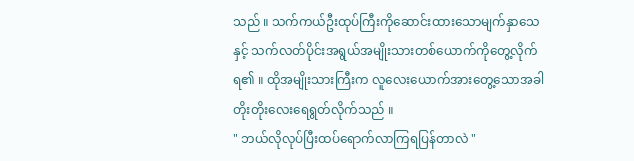သည် ။ သက်ကယ်ဦးထုပ်ကြီးကိုဆောင်းထားသောမျက်နှာသေနှင့် သက်လတ်ပိုင်းအရွယ်အမျိုးသားတစ်ယောက်ကိုတွေ့လိုက်ရ၏ ။ ထိုအမျိုးသားကြီးက လူလေးယောက်အားတွေ့သောအခါတိုးတိုးလေးရေရွတ်လိုက်သည် ။
" ဘယ်လိုလုပ်ပြီးထပ်ရောက်လာကြရပြန်တာလဲ "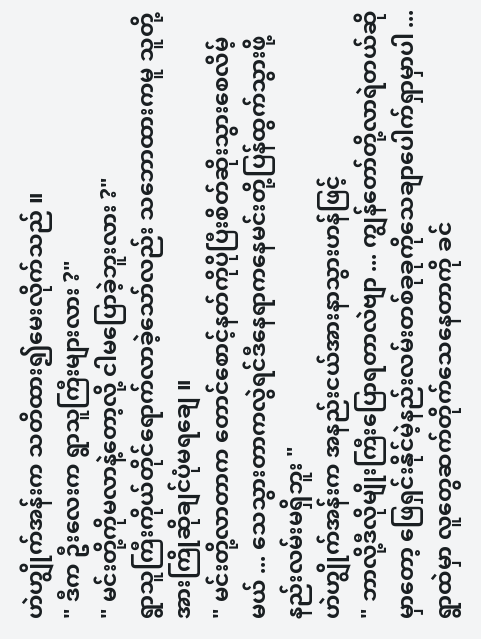ဟဲဟျွိုက်အန်းက သတိထား၍မေးလိုက်သည် ။
" ဒီက ဦးလေးက ရွာသူကြီးများလား ?"
" မင်းတို့ကိုမလာနဲ့တော့လို့ ငါမပြောခဲ့ဘူးလား ?"
ရွာသူကြီးကိုယ်တိုင်ရောက်လာခဲ့သော်လည်း သဘောထားကမူ သူတို့အားကြိုဆိုချင်ပုံမရချေ ။
" မင်းတို့လာတာက တောင်စောင့်နတ်ကိုပိုပြီးစိတ်ဆိုးသွားစေလိမ့်မယ် ... သေသွားတာကလွဲရင်ဒီနေရာကနေမင်းတို့ပြန်ထွက်သွားဖို့နည်းလမ်းမရှိဘူး "
ဟဲဟျွိုက်အန်းက အနည်းငယ်အားနာသွားဟန်ဖြင့်
" ဘာလို့ဒီလိုမျိုးကြီးပြောရတာလဲဗျာ ... ကျွန်တော်တို့လာရဲတယ်ဆိုမှာတော့ ဖြေရှင်းနိုင်မဲ့နည်းလမ်းတစ်ခုခုကိုသေချာပေါက်ရှာမှာပါ ... ရွာထဲမှာ လူတွေဆက်တိုက်သေနေတာကို ခင်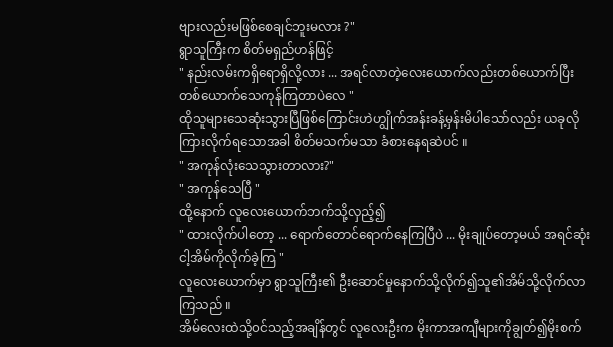ဗျားလည်းမဖြစ်စေချင်ဘူးမလား ?"
ရွာသူကြီးက စိတ်မရှည်ဟန်ဖြင့်
" နည်းလမ်းကရှိရောရှိလို့လား ... အရင်လာတဲ့လေးယောက်လည်းတစ်ယောက်ပြီးတစ်ယောက်သေကုန်ကြတာပဲလေ "
ထိုသူများသေဆုံးသွားပြီဖြစ်ကြောင်းဟဲဟျွိုက်အန်းခန့်မှန်းမိပါသော်လည်း ယခုလိုကြားလိုက်ရသောအခါ စိတ်မသက်မသာ ခံစားနေရဆဲပင် ။
" အကုန်လုံးသေသွားတာလား?"
" အကုန်သေပြီ "
ထို့နောက် လူလေးယောက်ဘက်သို့လှည့်၍
" ထားလိုက်ပါတော့ ... ရောက်တောင်ရောက်နေကြပြီပဲ ... မိုးချုပ်တော့မယ် အရင်ဆုံးငါ့အိမ်ကိုလိုက်ခဲ့ကြ "
လူလေးယောက်မှာ ရွာသူကြီး၏ ဦးဆောင်မှုနောက်သို့လိုက်၍သူ၏အိမ်သို့လိုက်လာကြသည် ။
အိမ်လေးထဲသို့၀င်သည့်အချိန်တွင် လူလေးဦးက မိုးကာအကျီများကိုချွတ်၍မိုးစက်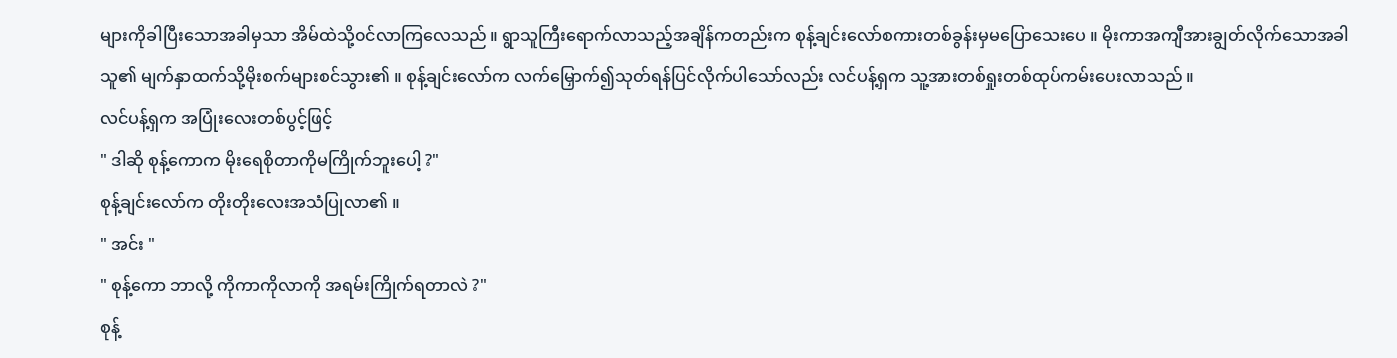များကိုခါပြီးသောအခါမှသာ အိမ်ထဲသို့၀င်လာကြလေသည် ။ ရွာသူကြီးရောက်လာသည့်အချိန်ကတည်းက စုန့်ချင်းလော်စကားတစ်ခွန်းမှမပြောသေးပေ ။ မိုးကာအကျီအားချွတ်လိုက်သောအခါ သူ၏ မျက်နှာထက်သို့မိုးစက်များစင်သွား၏ ။ စုန့်ချင်းလော်က လက်မြှောက်၍သုတ်ရန်ပြင်လိုက်ပါသော်လည်း လင်ပန့်ရှက သူ့အားတစ်ရှုးတစ်ထုပ်ကမ်းပေးလာသည် ။
လင်ပန့်ရှက အပြုံးလေးတစ်ပွင့်ဖြင့်
" ဒါဆို စုန့်ကောက မိုးရေစိုတာကိုမကြိုက်ဘူးပေါ့ ?"
စုန့်ချင်းလော်က တိုးတိုးလေးအသံပြုလာ၏ ။
" အင်း "
" စုန့်ကော ဘာလို့ ကိုကာကိုလာကို အရမ်းကြိုက်ရတာလဲ ?"
စုန့်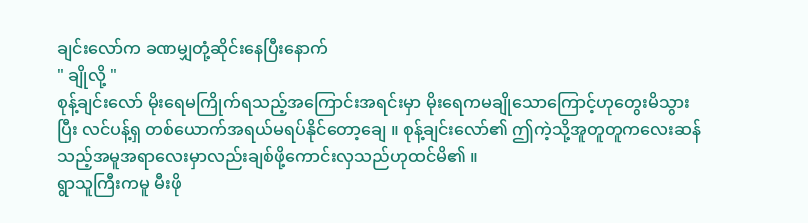ချင်းလော်က ခဏမျှတုံ့ဆိုင်းနေပြီးနောက်
" ချိုလို့ "
စုန့်ချင်းလော် မိုးရေမကြိုက်ရသည့်အကြောင်းအရင်းမှာ မိုးရေကမချိုသောကြောင့်ဟုတွေးမိသွားပြီး လင်ပန့်ရှ တစ်ယောက်အရယ်မရပ်နိုင်တော့ချေ ။ စုန့်ချင်းလော်၏ ဤကဲ့သို့အူတူတူကလေးဆန်သည့်အမူအရာလေးမှာလည်းချစ်ဖို့ကောင်းလှသည်ဟုထင်မိ၏ ။
ရွာသူကြီးကမူ မီးဖို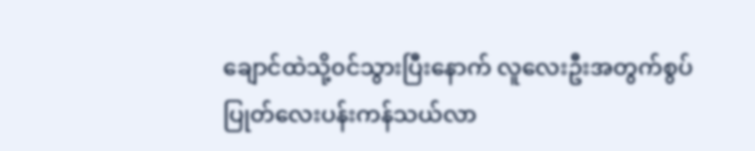ချောင်ထဲသို့၀င်သွားပြီးနောက် လူလေးဦးအတွက်စွပ်ပြုတ်လေးပန်းကန်သယ်လာ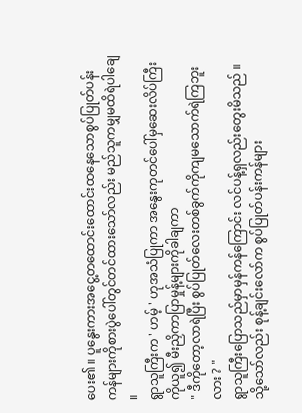ပေး၏ ။ ပူနွေးကားအငွေ့တထောင်းထောင်းထနေသောစွပ်ပြုတ်ပန်းကန်များကိုစားပွဲပေါ်တွင်တင်ထားသော်လည်း မည်သူကမျှမထိရဲပါချေ ။
ရွာသူကြီးက ' ဟမ့် ' ဟုအသံပြုကာ အနွေးကုတင်ပေါ်မှဆေးလိပ်ကြီးကိုယူ၍ မီးညှိကာပြာမှုန့်များကိုခါချကာ
" ဒီကိုတော့လာရဲပြီး စွပ်ပြုတ်လေးတစ်ခွက်ကိုကျမသောက်ရဲကြဘူးလား ? "
ရွာသူကြီးပြောသည်မှာမှန်ကန်ကြောင်း လင်ပန့်ရှလည်းတွေးမိသည် ။ သို့သော်လည်း စုန့်ချင်းလော်က စွပ်ပြုတ်ပန်းကန်များ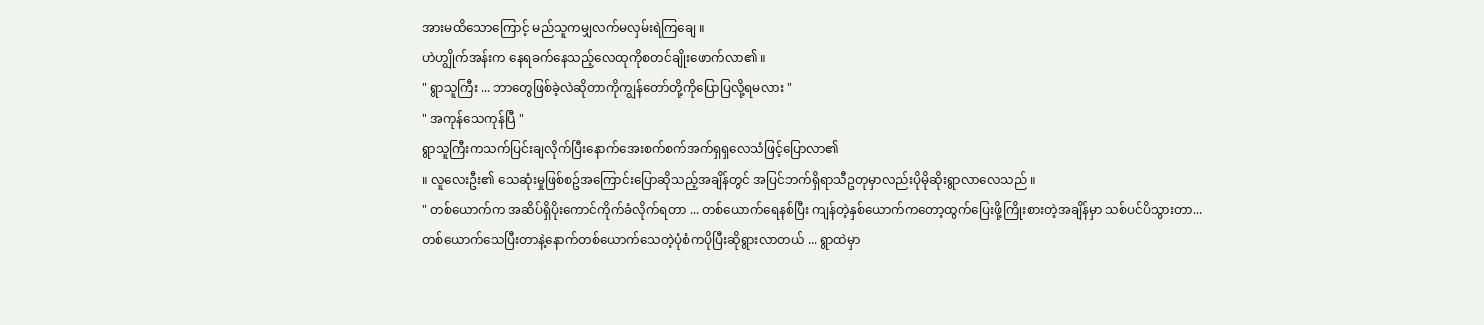အားမထိသောကြောင့် မည်သူကမျှလက်မလှမ်းရဲကြချေ ။
ဟဲဟျွိုက်အန်းက နေရခက်နေသည့်လေထုကိုစတင်ချိုးဖောက်လာ၏ ။
" ရွာသူကြီး ... ဘာတွေဖြစ်ခဲ့လဲဆိုတာကိုကျွန်တော်တို့ကိုပြောပြလို့ရမလား "
" အကုန်သေကုန်ပြီ "
ရွာသူကြီးကသက်ပြင်းချလိုက်ပြီးနောက်အေးစက်စက်အက်ရှရှလေသံဖြင့်ပြောလာ၏
။ လူလေးဦး၏ သေဆုံးမှုဖြစ်စဥ်အကြောင်းပြောဆိုသည့်အချိန်တွင် အပြင်ဘက်ရှိရာသီဥတုမှာလည်းပိုမိုဆိုးရွာလာလေသည် ။
" တစ်ယောက်က အဆိပ်ရှိပိုးကောင်ကိုက်ခံလိုက်ရတာ ... တစ်ယောက်ရေနစ်ပြီး ကျန်တဲ့နှစ်ယောက်ကတော့ထွက်ပြေးဖို့ကြိုးစားတဲ့အချိန်မှာ သစ်ပင်ပိသွားတာ... တစ်ယောက်သေပြီးတာနဲ့နောက်တစ်ယောက်သေတဲ့ပုံစံကပိုပြီးဆိုရွားလာတယ် ... ရွာထဲမှာ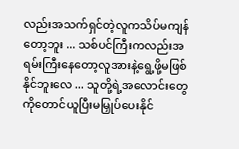လည်းအသက်ရှင်တဲ့လူကသိပ်မကျန်တော့ဘူး ... သစ်ပင်ကြီးကလည်းအရမ်းကြီးနေတော့လူအားနဲ့ရွေ့ဖို့မဖြစ်နိုင်ဘူးလေ ... သူတို့ရဲ့အလောင်းတွေကိုတောင်ယူပြီးမမြှုပ်ပေးနိုင်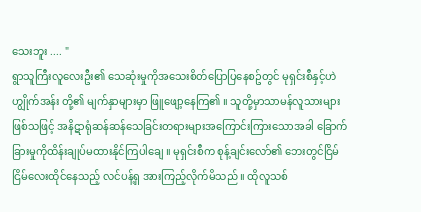သေးဘူး .... "
ရွာသူကြီးလူလေးဦး၏ သေဆုံးမှုကိုအသေးစိတ်ပြောပြနေစဥ်တွင် မုရှင်းစီနှင့်ဟဲဟျွိုက်အန်း တို့၏ မျက်နှာများမှာ ဖြူဖျော့နေကြ၏ ။ သူတို့မှာသာမန်လူသားများဖြစ်သဖြင့် အနိဋာရုံဆန်ဆန်သေခြင်းတရားများအကြောင်းကြားသောအခါ ခြောက်ခြားမှုကိုထိန်းချုပ်မထားနိုင်ကြပါချေ ။ မုရှင်းစီက စုန့်ချင်းလော်၏ ဘေးတွင်ငြိမ်ငြိမ်လေးထိုင်နေသည့် လင်ပန့်ရှ အားကြည့်လိုက်မိသည် ။ ထိုလူသစ်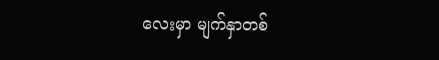လေးမှာ မျက်နှာတစ်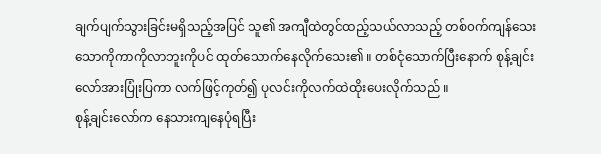ချက်ပျက်သွားခြင်းမရှိသည့်အပြင် သူ၏ အကျီထဲတွင်ထည့်သယ်လာသည့် တစ်၀က်ကျန်သေးသောကိုကာကိုလာဘူးကိုပင် ထုတ်သောက်နေလိုက်သေး၏ ။ တစ်ငုံသောက်ပြီးနောက် စုန့်ချင်းလော်အားပြုံးပြကာ လက်ဖြင့်ကုတ်၍ ပုလင်းကိုလက်ထဲထိုးပေးလိုက်သည် ။
စုန့်ချင်းလော်က နေသားကျနေပုံရပြီး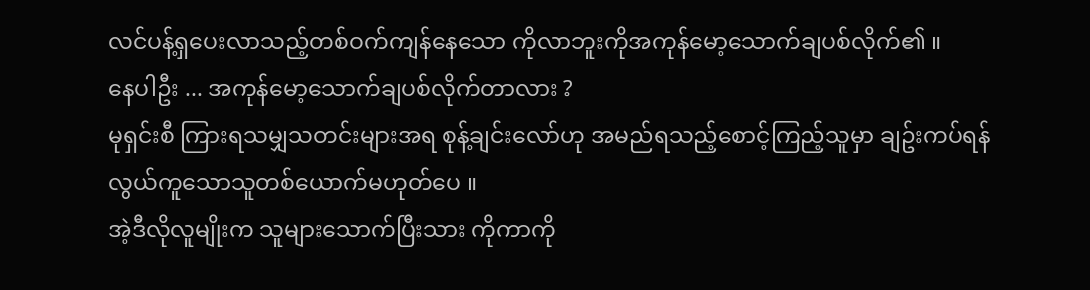လင်ပန့်ရှပေးလာသည့်တစ်ဝက်ကျန်နေသော ကိုလာဘူးကိုအကုန်မော့သောက်ချပစ်လိုက်၏ ။
နေပါဦး ... အကုန်မော့သောက်ချပစ်လိုက်တာလား ?
မုရှင်းစီ ကြားရသမျှသတင်းများအရ စုန့်ချင်းလော်ဟု အမည်ရသည့်စောင့်ကြည့်သူမှာ ချဥ်းကပ်ရန်လွယ်ကူသောသူတစ်ယောက်မဟုတ်ပေ ။
အဲ့ဒီလိုလူမျိုးက သူများသောက်ပြီးသား ကိုကာကို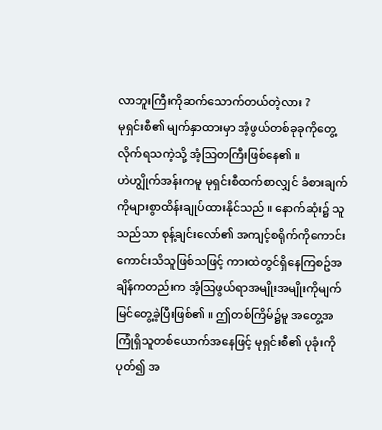လာဘူးကြီးကိုဆက်သောက်တယ်တဲ့လား ?
မုရှင်းစီ၏ မျက်နှာထားမှာ အံ့ဖွယ်တစ်ခုခုကိုတွေ့လိုက်ရသကဲ့သို့ အံ့သြတကြီးဖြစ်နေ၏ ။
ဟဲဟျွိုက်အန်းကမူ မုရှင်းစီထက်စာလျှင် ခံစားချက်ကိုများစွာထိန်းချုပ်ထားနိုင်သည် ။ နောက်ဆုံး၌ သူသည်သာ စုန့်ချင်းလော်၏ အကျင့်စရိုက်ကိုကောင်းကောင်းသိသူဖြစ်သဖြင့် ကားထဲတွင်ရှိနေကြစဥ်အချိန်ကတည်းက အံ့သြဖွယ်ရာအမျိုးအမျိုးကိုမျက်မြင်တွေ့ခဲ့ပြီးဖြစ်၏ ။ ဤတစ်ကြိမ်၌မူ အတွေ့အကြုံရှိသူတစ်ယောက်အနေဖြင့် မုရှင်းစီ၏ ပုခုံးကိုပုတ်၍ အ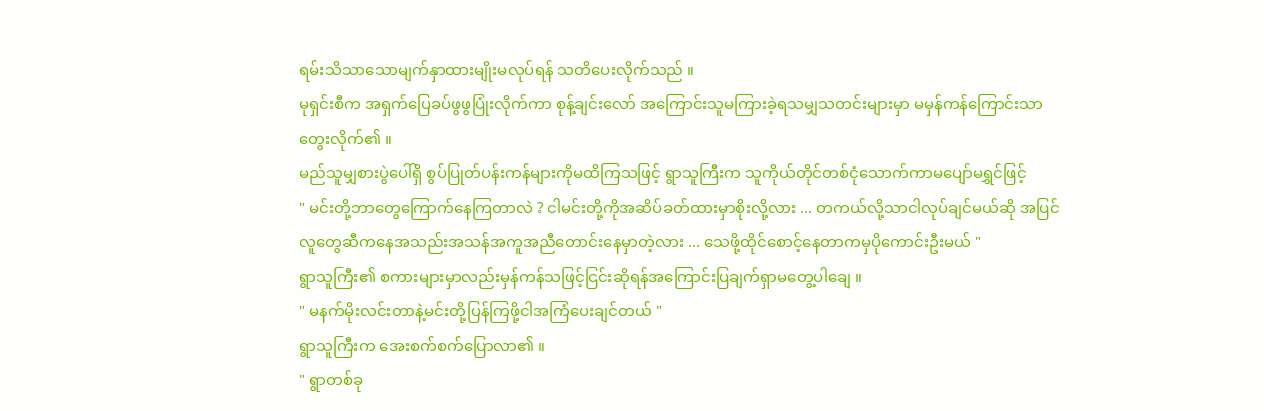ရမ်းသိသာသောမျက်နှာထားမျိုးမလုပ်ရန် သတိပေးလိုက်သည် ။
မုရှင်းစီက အရှက်ပြေခပ်ဖွဖွပြုံးလိုက်ကာ စုန့်ချင်းလော် အကြောင်းသူမကြားခဲ့ရသမျှသတင်းများမှာ မမှန်ကန်ကြောင်းသာတွေးလိုက်၏ ။
မည်သူမျှစားပွဲပေါ်ရှိ စွပ်ပြုတ်ပန်းကန်များကိုမထိကြသဖြင့် ရွာသူကြီးက သူကိုယ်တိုင်တစ်ငုံသောက်ကာမပျော်မရွှင်ဖြင့်
" မင်းတို့ဘာတွေကြောက်နေကြတာလဲ ? ငါမင်းတို့ကိုအဆိပ်ခတ်ထားမှာစိုးလို့လား ... တကယ်လို့သာငါလုပ်ချင်မယ်ဆို အပြင်လူတွေဆီကနေအသည်းအသန်အကူအညီတောင်းနေမှာတဲ့လား ... သေဖို့ထိုင်စောင့်နေတာကမှပိုကောင်းဦးမယ် "
ရွာသူကြီး၏ စကားများမှာလည်းမှန်ကန်သဖြင့်ငြင်းဆိုရန်အကြောင်းပြချက်ရှာမတွေ့ပါချေ ။
" မနက်မိုးလင်းတာနဲ့မင်းတို့ပြန်ကြဖို့ငါအကြံပေးချင်တယ် "
ရွာသူကြီးက အေးစက်စက်ပြောလာ၏ ။
" ရွာတစ်ခု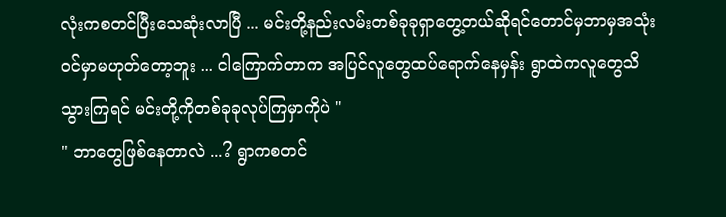လုံးကစတင်ပြီးသေဆုံးလာပြီ ... မင်းတို့နည်းလမ်းတစ်ခုခုရှာတွေ့တယ်ဆိုရင်တောင်မှဘာမှအသုံး၀င်မှာမဟုတ်တော့ဘူး ... ငါကြောက်တာက အပြင်လူတွေထပ်ရောက်နေမှန်း ရွာထဲကလူတွေသိသွားကြရင် မင်းတို့ကိုတစ်ခုခုလုပ်ကြမှာကိုပဲ "
" ဘာတွေဖြစ်နေတာလဲ ...? ရွာကစတင်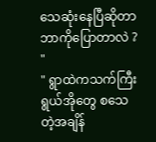သေဆုံးနေပြီဆိုတာဘာကိုပြောတာလဲ ? "
" ရွာထဲကသက်ကြီးရွယ်အိုတွေ စသေတဲ့အချိန်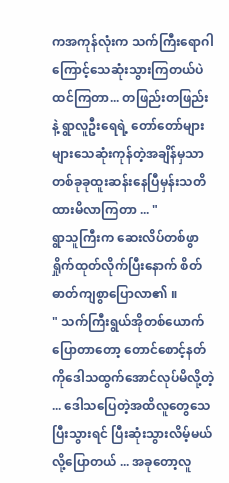ကအကုန်လုံးက သက်ကြီးရောဂါကြောင့်သေဆုံးသွားကြတယ်ပဲထင်ကြတာ... တဖြည်းတဖြည်းနဲ့ ရွာလူဦးရေရဲ့ တော်တော်များများသေဆုံးကုန်တဲ့အချိန်မှသာတစ်ခုခုထူးဆန်းနေပြီမှန်းသတိထားမိလာကြတာ ... "
ရွာသူကြီးက ဆေးလိပ်တစ်ဖွာရှိုက်ထုတ်လိုက်ပြီးနောက် စိတ်ဓာတ်ကျစွာပြောလာ၏ ။
" သက်ကြီးရွယ်အိုတစ်ယောက်ပြောတာတော့ တောင်စောင့်နတ်ကိုဒေါသထွက်အောင်လုပ်မိလို့တဲ့ ... ဒေါသပြေတဲ့အထိလူတွေသေပြီးသွားရင် ပြီးဆုံးသွားလိမ့်မယ်လို့ပြောတယ် ... အခုတော့လူ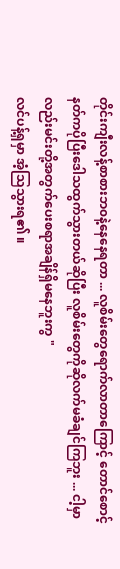တိုင်းကျီးလန့်စာစားဘ၀နဲ့နေနေရတာ ... လူစိမ်းတွေရောက်လာတာကြောင့် တောင်စောင့်နတ်ကပိုပြီးဒေါသထွက်သွားတယ်ဆိုပြီး လူစိမ်းတွေကိုဆိုလက်မခံချင်ကြဘူး ... ငါ့မှာလည်းမင်းတို့အတွက်ပေးစရာအချိန်ရှိမနေဘူးကွ "
လင်ပန့်ရှမှာ အံ့သြသွားရ၏ ။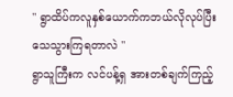" ရွာထိပ်ကလူနှစ်ယောက်ကဘယ်လိုလုပ်ပြီးသေသွားကြရတာလဲ "
ရွာသူကြီးက လင်ပန့်ရှ အားတစ်ချက်ကြည့်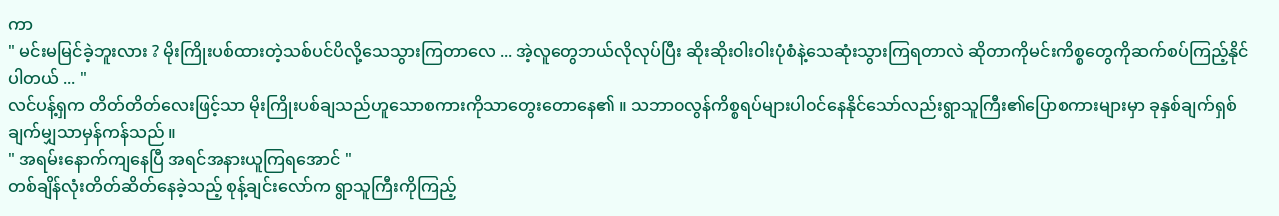ကာ
" မင်းမမြင်ခဲ့ဘူးလား ? မိုးကြိုးပစ်ထားတဲ့သစ်ပင်ပိလို့သေသွားကြတာလေ ... အဲ့လူတွေဘယ်လိုလုပ်ပြီး ဆိုးဆိုး၀ါး၀ါးပုံစံနဲ့သေဆုံးသွားကြရတာလဲ ဆိုတာကိုမင်းကိစ္စတွေကိုဆက်စပ်ကြည့်နိုင်ပါတယ် ... "
လင်ပန့်ရှက တိတ်တိတ်လေးဖြင့်သာ မိုးကြိုးပစ်ချသည်ဟူသောစကားကိုသာတွေးတောနေ၏ ။ သဘာ၀လွန်ကိစ္စရပ်များပါ၀င်နေနိုင်သော်လည်းရွာသူကြီး၏ပြောစကားများမှာ ခုနှစ်ချက်ရှစ်ချက်မျှသာမှန်ကန်သည် ။
" အရမ်းနောက်ကျနေပြီ အရင်အနားယူကြရအောင် "
တစ်ချိန်လုံးတိတ်ဆိတ်နေခဲ့သည့် စုန့်ချင်းလော်က ရွာသူကြီးကိုကြည့်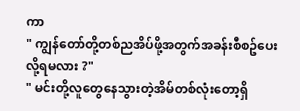ကာ
" ကျွန်တော်တို့တစ်ညအိပ်ဖို့အတွက်အခန်းစီစဥ်ပေးလို့ရမလား ?"
" မင်းတို့လူတွေနေသွားတဲ့အိမ်တစ်လုံးတော့ရှိ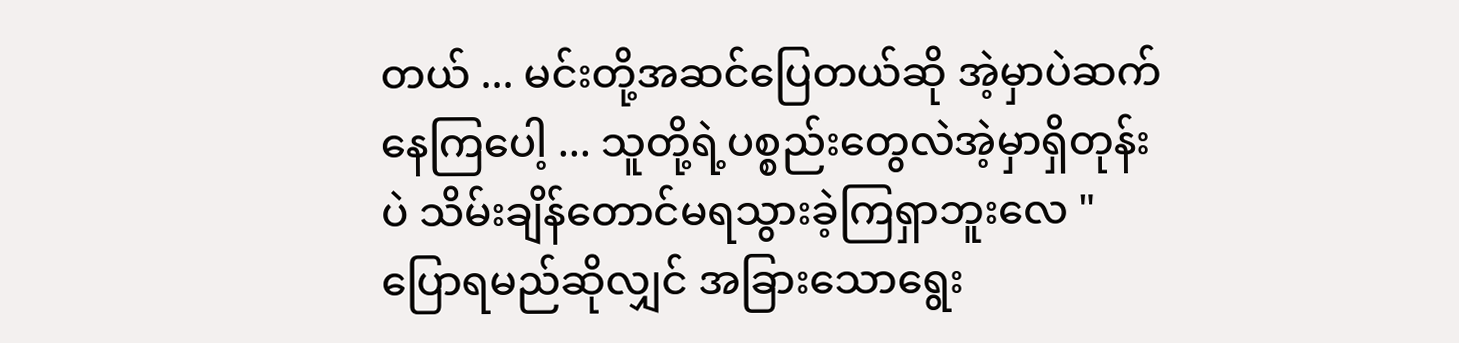တယ် ... မင်းတို့အဆင်ပြေတယ်ဆို အဲ့မှာပဲဆက်နေကြပေါ့ ... သူတို့ရဲ့ပစ္စည်းတွေလဲအဲ့မှာရှိတုန်းပဲ သိမ်းချိန်တောင်မရသွားခဲ့ကြရှာဘူးလေ "
ပြောရမည်ဆိုလျှင် အခြားသောရွေး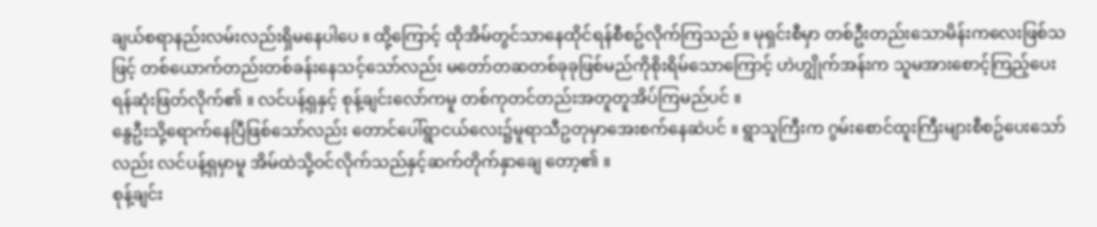ချယ်စရာနည်းလမ်းလည်းရှိမနေပါပေ ။ ထို့ကြောင့် ထိုအိမ်တွင်သာနေထိုင်ရန်စီစဥ်လိုက်ကြသည် ။ မုရှင်းစီမှာ တစ်ဦးတည်းသောမိန်းကလေးဖြစ်သဖြင့် တစ်ယောက်တည်းတစ်ခန်းနေသင့်သော်လည်း မတော်တဆတစ်ခုခုဖြစ်မည်ကိုစိုးရိမ်သောကြောင့် ဟဲဟျွိုက်အန်းက သူမအားစောင့်ကြည့်ပေးရန်ဆုံးဖြတ်လိုက်၏ ။ လင်ပန့်ရှနှင့် စုန့်ချင်းလော်ကမူ တစ်ကုတင်တည်းအတူတူအိပ်ကြမည်ပင် ။
နွေဦးသို့ရောက်နေပြီဖြစ်သော်လည်း တောင်ပေါ်ရွာငယ်လေး၌မူရာသီဥတုမှာအေးစက်နေဆဲပင် ။ ရွာသူကြီးက ဂွမ်းစောင်ထူးကြီးများစီစဥ်ပေးသော်လည်း လင်ပန့်ရှမှာမူ အိမ်ထဲသို့၀င်လိုက်သည်နှင့်ဆက်တိုက်နှာချေ တော့၏ ။
စုန့်ချင်း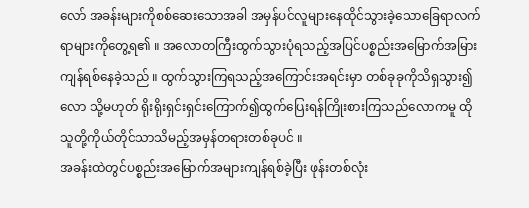လော် အခန်းများကိုစစ်ဆေးသောအခါ အမှန်ပင်လူများနေထိုင်သွားခဲ့သောခြေရာလက်ရာများကိုတွေ့ရ၏ ။ အလောတကြီးထွက်သွားပုံရသည့်အပြင်ပစ္စည်းအမြောက်အမြားကျန်ရစ်နေခဲ့သည် ။ ထွက်သွားကြရသည့်အကြောင်းအရင်းမှာ တစ်ခုခုကိုသိရှသွား၍လော သို့မဟုတ် ရိုးရိုးရှင်းရှင်းကြောက်၍ထွက်ပြေးရန်ကြိုးစားကြသည်လောကမူ ထိုသူတို့ကိုယ်တိုင်သာသိမည့်အမှန်တရားတစ်ခုပင် ။
အခန်းထဲတွင်ပစ္စည်းအမြောက်အများကျန်ရစ်ခဲ့ပြီး ဖုန်းတစ်လုံး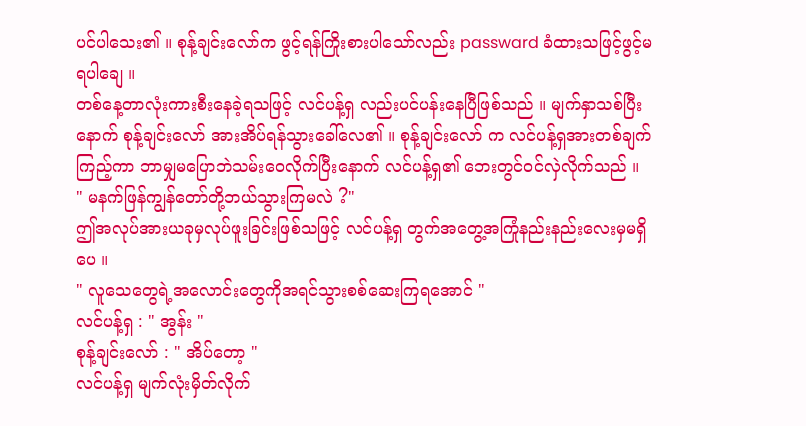ပင်ပါသေး၏ ။ စုန့်ချင်းလော်က ဖွင့်ရန်ကြိုးစားပါသော်လည်း passward ခံထားသဖြင့်ဖွင့်မရပါချေ ။
တစ်နေ့တာလုံးကားစီးနေခဲ့ရသဖြင့် လင်ပန့်ရှ လည်းပင်ပန်းနေပြီဖြစ်သည် ။ မျက်နှာသစ်ပြီးနောက် စုန့်ချင်းလော် အားအိပ်ရန်သွားခေါ်လေ၏ ။ စုန့်ချင်းလော် က လင်ပန့်ရှအားတစ်ချက်ကြည့်ကာ ဘာမျှမပြောဘဲသမ်းဝေလိုက်ပြီးနောက် လင်ပန့်ရှ၏ ဘေးတွင်၀င်လှဲလိုက်သည် ။
" မနက်ဖြန်ကျွန်တော်တို့ဘယ်သွားကြမလဲ ?"
ဤအလုပ်အားယခုမှလုပ်ဖူးခြင်းဖြစ်သဖြင့် လင်ပန့်ရှ တွက်အတွေ့အကြုံနည်းနည်းလေးမှမရှိပေ ။
" လူသေတွေရဲ့အလောင်းတွေကိုအရင်သွားစစ်ဆေးကြရအောင် "
လင်ပန့်ရှ : " အွန်း "
စုန့်ချင်းလော် : " အိပ်တော့ "
လင်ပန့်ရှ မျက်လုံးမှိတ်လိုက်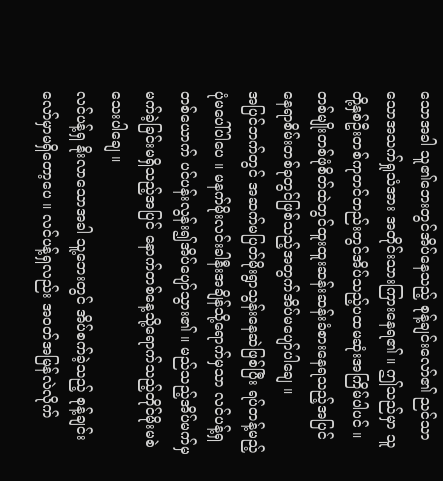သောအခါ သူ၏ဘေးတွင်အိပ်နေသည့် စုန့်ချင်းလော်၏ ညင်သာသောအသက်ရှုသံအား အတိုင်းသားကြားနေရ၏ ။ ဤသည်မှာ သူတို့နှစ်ဦးတစ်ကုတင်တည်းတွင်အိပ်သည့်ပထမဆုံးအကြိမ်ပါပင် ။ တစ်မျိုးတစ်ဖုံစိတ်ထဲတွင်ထူးထူးဆန်းဆန်းခံစားနေရသည့်အပြင် နေရာစိမ်းတစ်ခုတွင်ဖြစ်သည့်အတွက်အိပ်မပျော်ပါချေ ။
အပြင်ဘက်တွင် အဆက်မပြတ်မိုးရွာသွန်းနေဆဲဖြစ်ပြီး ရပ်တန့်မည့်ပုံမပေါ်ပါပေ ။ မနက်မိုးလင်းခါနီးအချိန်သို့ရောက်မှသာ လင်ပန့်ရှတစ်ယောက် ပင်ပန်းလွန်း၍အိပ်ပျော်သွား၏ ။ မည်သည့်အိပ်မက်မှမက်ခဲ့ခြင်းမရှိသည့်အပြင် နောက်တစ်နေ့သို့ရောက်သည့်တိုင်မိုးမစဲသေးပါချေ ။
လင်ပန့်ရှ နိုးလာသောအခါ သူ့ဘေးတွင် အိပ်စက်ခဲ့သည့် စုန့်ချင်းလော်မှာမရှိတော့ပေ ။ လင်ပန့်ရှလည်း အ၀တ်အမြန်လဲလိုက်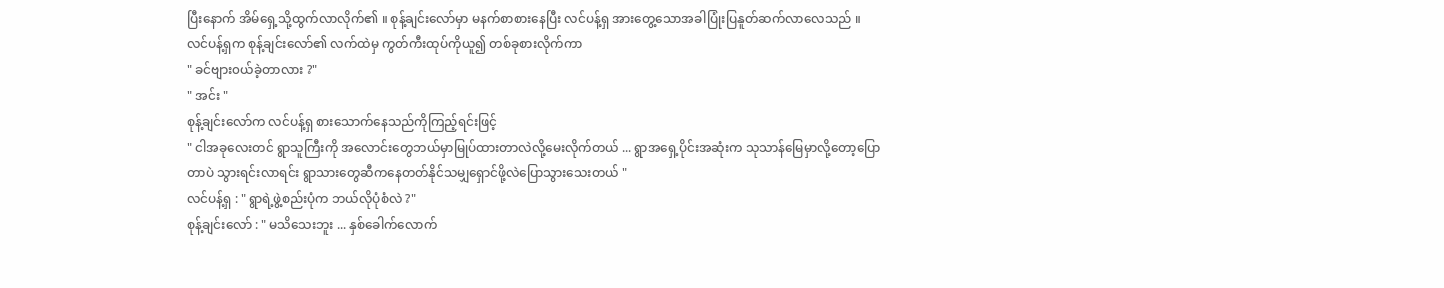ပြီးနောက် အိမ်ရှေ့သို့ထွက်လာလိုက်၏ ။ စုန့်ချင်းလော်မှာ မနက်စာစားနေပြီး လင်ပန့်ရှ အားတွေ့သောအခါပြုံးပြနူတ်ဆက်လာလေသည် ။
လင်ပန့်ရှက စုန့်ချင်းလော်၏ လက်ထဲမှ ကွတ်ကီးထုပ်ကိုယူ၍ တစ်ခုစားလိုက်ကာ
" ခင်ဗျား၀ယ်ခဲ့တာလား ?"
" အင်း "
စုန့်ချင်းလော်က လင်ပန့်ရှ စားသောက်နေသည်ကိုကြည့်ရင်းဖြင့်
" ငါအခုလေးတင် ရွာသူကြီးကို အလောင်းတွေဘယ်မှာမြုပ်ထားတာလဲလို့မေးလိုက်တယ် ... ရွာအရှေ့ပိုင်းအဆုံးက သုသာန်မြေမှာလို့တော့ပြောတာပဲ သွားရင်းလာရင်း ရွာသားတွေဆီကနေတတ်နိုင်သမျှရှောင်ဖို့လဲပြောသွားသေးတယ် "
လင်ပန့်ရှ : " ရွာရဲ့ဖွဲ့စည်းပုံက ဘယ်လိုပုံစံလဲ ?"
စုန့်ချင်းလော် : " မသိသေးဘူး ... နှစ်ခေါက်လောက်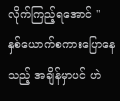လိုက်ကြည့်ရအောင် "
နှစ်ယောက်စကားပြောနေသည့် အချိန်မှာပင် ဟဲ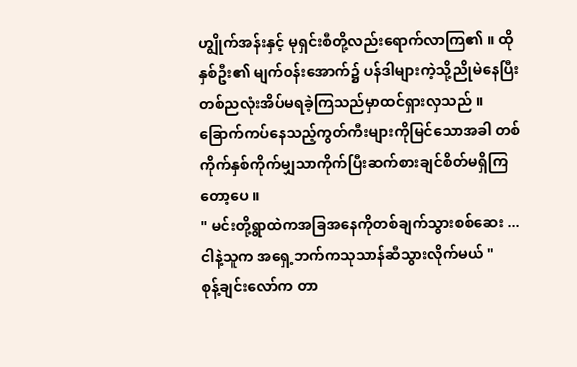ဟျွိုက်အန်းနှင့် မုရှင်းစီတို့လည်းရောက်လာကြ၏ ။ ထိုနှစ်ဦး၏ မျက်၀န်းအောက်၌ ပန်ဒါများကဲ့သို့ညိုမဲနေပြီး တစ်ညလုံးအိပ်မရခဲ့ကြသည်မှာထင်ရှားလှသည် ။ ခြောက်ကပ်နေသည့်ကွတ်ကီးများကိုမြင်သောအခါ တစ်ကိုက်နှစ်ကိုက်မျှသာကိုက်ပြီးဆက်စားချင်စိတ်မရှိကြတော့ပေ ။
" မင်းတို့ရွာထဲကအခြအနေကိုတစ်ချက်သွားစစ်ဆေး ... ငါနဲ့သူက အရှေ့ဘက်ကသုသာန်ဆီသွားလိုက်မယ် "
စုန့်ချင်းလော်က တာ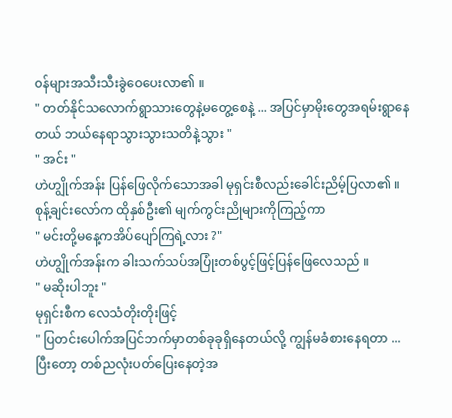၀န်များအသီးသီးခွဲဝေပေးလာ၏ ။
" တတ်နိုင်သလောက်ရွာသားတွေနဲ့မတွေ့စေနဲ့ ... အပြင်မှာမိုးတွေအရမ်းရွာနေတယ် ဘယ်နေရာသွားသွားသတိနဲ့သွား "
" အင်း "
ဟဲဟျွိုက်အန်း ပြန်ဖြေလိုက်သောအခါ မုရှင်းစီလည်းခေါင်းညိမ့်ပြလာ၏ ။ စုန့်ချင်းလော်က ထိုနှစ်ဦး၏ မျက်ကွင်းညိုများကိုကြည့်ကာ
" မင်းတို့မနေ့ကအိပ်ပျော်ကြရဲ့လား ?"
ဟဲဟျွိုက်အန်းက ခါးသက်သပ်အပြုံးတစ်ပွင့်ဖြင့်ပြန်ဖြေလေသည် ။
" မဆိုးပါဘူး "
မုရှင်းစီက လေသံတိုးတိုးဖြင့်
" ပြတင်းပေါက်အပြင်ဘက်မှာတစ်ခုခုရှိနေတယ်လို့ ကျွန်မခံစားနေရတာ ... ပြီးတော့ တစ်ညလုံးပတ်ပြေးနေတဲ့အ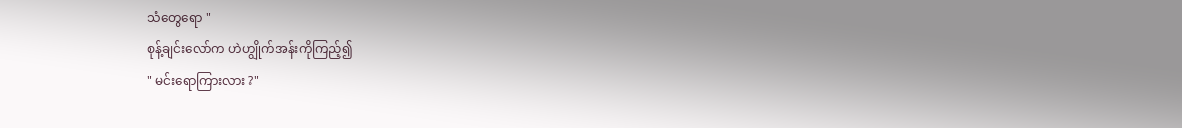သံတွေရော "
စုန့်ချင်းလော်က ဟဲဟျွိုက်အန်းကိုကြည့်၍
" မင်းရောကြားလား ?"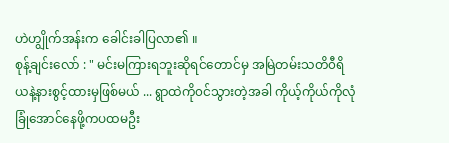ဟဲဟျွိုက်အန်းက ခေါင်းခါပြလာ၏ ။
စုန့်ချင်းလော် : " မင်းမကြားရဘူးဆိုရင်တောင်မှ အမြဲတမ်းသတိ၀ီရိယနဲ့နားစွင့်ထားမှဖြစ်မယ် ... ရွာထဲကို၀င်သွားတဲ့အခါ ကိုယ့်ကိုယ်ကိုလုံခြုံအောင်နေဖို့ကပထမဦး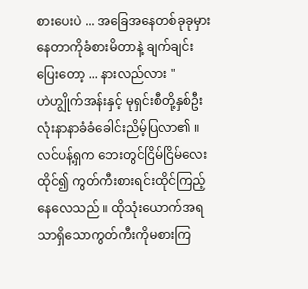စားပေးပဲ ... အခြေအနေတစ်ခုခုမှားနေတာကိုခံစားမိတာနဲ့ ချက်ချင်းပြေးတော့ ... နားလည်လား "
ဟဲဟျွိုက်အန်းနှင့် မုရှင်းစီတို့နှစ်ဦးလုံးနာနာခံခံခေါင်းညိမ့်ပြလာ၏ ။
လင်ပန့်ရှက ဘေးတွင်ငြိမ်ငြိမ်လေးထိုင်၍ ကွတ်ကီးစားရင်းထိုင်ကြည့်နေလေသည် ။ ထိုသုံးယောက်အရသာရှိသောကွတ်ကီးကိုမစားကြ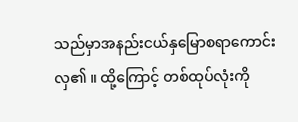သည်မှာအနည်းငယ်နှမြောစရာကောင်းလှ၏ ။ ထို့ကြောင့် တစ်ထုပ်လုံးကို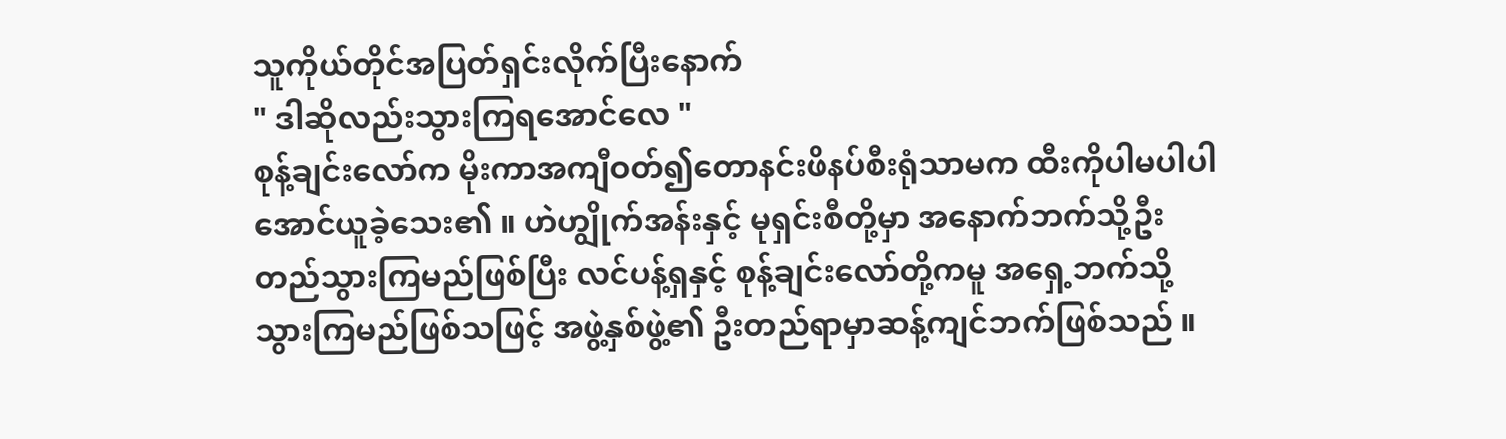သူကိုယ်တိုင်အပြတ်ရှင်းလိုက်ပြီးနောက်
" ဒါဆိုလည်းသွားကြရအောင်လေ "
စုန့်ချင်းလော်က မိုးကာအကျီဝတ်၍တောနင်းဖိနပ်စီးရုံသာမက ထီးကိုပါမပါပါအောင်ယူခဲ့သေး၏ ။ ဟဲဟျွိုက်အန်းနှင့် မုရှင်းစီတို့မှာ အနောက်ဘက်သို့ဦးတည်သွားကြမည်ဖြစ်ပြီး လင်ပန့်ရှနှင့် စုန့်ချင်းလော်တို့ကမူ အရှေ့ဘက်သို့သွားကြမည်ဖြစ်သဖြင့် အဖွဲ့နှစ်ဖွဲ့၏ ဦးတည်ရာမှာဆန့်ကျင်ဘက်ဖြစ်သည် ။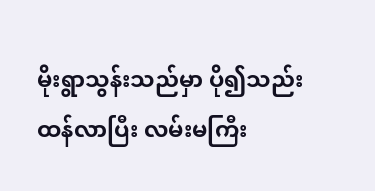မိုးရွာသွန်းသည်မှာ ပို၍သည်းထန်လာပြီး လမ်းမကြီး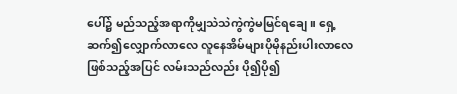ပေါ်၌ မည်သည့်အရာကိုမျှသဲသဲကွဲကွဲမမြင်ရချေ ။ ရှေ့ဆက်၍လျှောက်လာလေ လူနေအိမ်များပိုမိုနည်းပါးလာလေဖြစ်သည့်အပြင် လမ်းသည်လည်း ပို၍ပို၍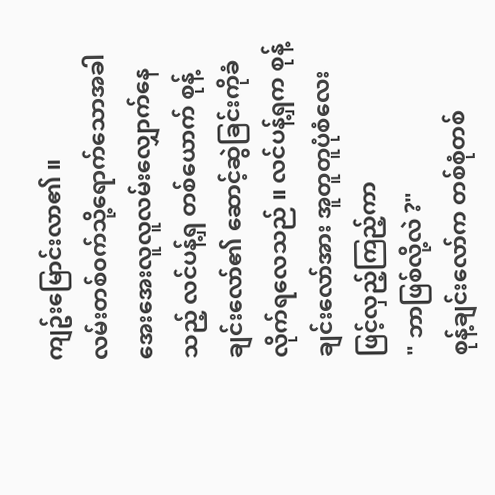ကျဥ်းမြောင်းလာ၏ ။
လမ်းတစ်၀က်သို့ရောက်သောအခါ အေးအေးလူလူလမ်းလျှောက်နေသည့် လင်ပန့်ရှ တစ်ယောက် စုန့်ချင်းလော်၏ ဆောင့်ဆွဲခြင်းကိုခံလိုက်ရလေသည် ။ လင်ပန့်ရှက စုန့်ချင်းလော်အား အူတူတူပုံစံလေးဖြင့်လှည့်ကြည့်ကာ
" ဘာဖြစ်လို့လဲ ?"
စုန့်ချင်းလော်က တစ်စုံတစ်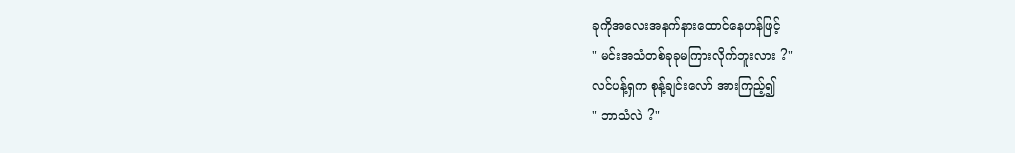ခုကိုအလေးအနက်နားထောင်နေဟန်ဖြင့်
" မင်းအသံတစ်ခုခုမကြားလိုက်ဘူးလား ?"
လင်ပန့်ရှက စုန့်ချင်းလော် အားကြည့်၍
" ဘာသံလဲ ?"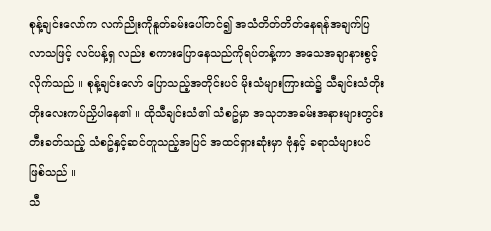စုန့်ချင်းလော်က လက်ညိုးကိုနူတ်ခမ်းပေါ်တင်၍ အသံတိတ်တိတ်နေရန်အချက်ပြလာသဖြင့် လင်ပန့်ရှ လည်း စကားပြောနေသည်ကိုရပ်တန့်ကာ အသေအချာနားစွင့်လိုက်သည် ။ စုန့်ချင်းလော် ပြောသည့်အတိုင်းပင် မိုးသံများကြားထဲ၌ သီချင်းသံတိုးတိုးလေးကပ်ညှိပါနေ၏ ။ ထိုသီချင်းသံ၏ သံစဥ်မှာ အသုဘအခမ်းအနားများတွင်းတီးခတ်သည့် သံစဥ်နှင့်ဆင်တူသည့်အပြင် အထင်ရှားဆုံးမှာ ဗုံနှင့် ခရာသံများပင်ဖြစ်သည် ။
သီ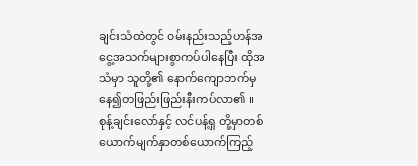ချင်းသံထဲတွင် ၀မ်းနည်းသည့်ဟန်အငွေ့အသက်များစွာကပ်ပါနေပြီး ထိုအသံမှာ သူတို့၏ နောက်ကျောဘက်မှနေ၍တဖြည်းဖြည်းနီးကပ်လာ၏ ။
စုန့်ချင်းလော်နှင့် လင်ပန့်ရှ တို့မှာတစ်ယောက်မျက်နှာတစ်ယောက်ကြည့်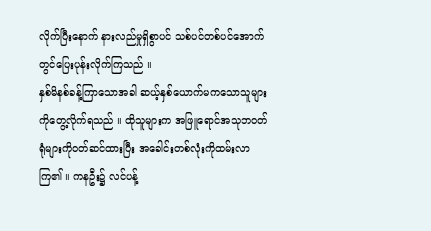လိုက်ပြီးနောက် နားလည်မှုရှိစွာပင် သစ်ပင်တစ်ပင်အောက်တွင်ပြေးပုန်းလိုက်ကြသည် ။
နှစ်မိနစ်ခန့်ကြာသောအခါ ဆယ့်နှစ်ယောက်မကသောသူများကိုတွေ့လိုက်ရသည် ။ ထိုသူများက အဖြူရောင်အသုဘ၀တ်ရုံများကို၀တ်ဆင်ထားပြီး အခေါင်းတစ်လုံးကိုထမ်းလာကြ၏ ။ ကနဦး၌ လင်ပန့်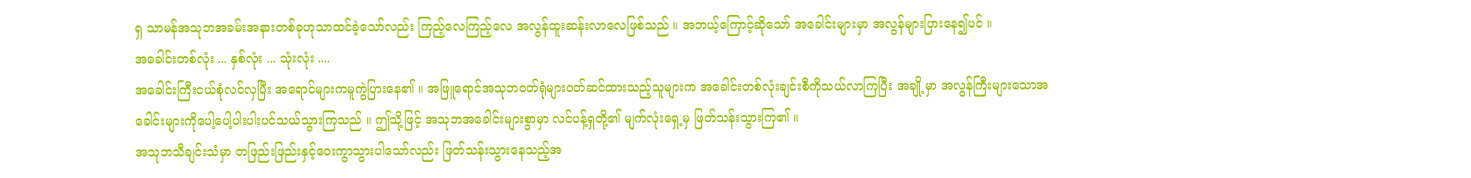ရှ သာမန်အသုဘအခမ်းအနားတစ်ခုဟုသာထင်ခဲ့သော်လည်း ကြည့်လေကြည့်လေ အလွန်ထူးဆန်းလာလေဖြစ်သည် ။ အဘယ့်ကြောင့်ဆိုသော် အခေါင်းများမှာ အလွန်များပြားနေ၍ပင် ။
အခေါင်းတစ်လုံး ... နှစ်လုံး ... သုံးလုံး ....
အခေါင်းကြီးငယ်စုံလင်လှပြီး အရောင်များကမူကွဲပြားနေ၏ ။ အဖြူရောင်အသုဘ၀တ်ရုံများ၀တ်ဆင်ထားသည့်သူများက အခေါင်းတစ်လုံးချင်းစီကိုသယ်လာကြပြီး အချို့မှာ အလွန်ကြီးများသောအခေါင်းများကိုပေါ့ပေါ့ပါးပါးပင်သယ်သွားကြသည် ။ ဤသို့ဖြင့် အသုဘအခေါင်းများစွာမှာ လင်ပန့်ရှတို့၏ မျက်လုံးရှေ့မှ ဖြတ်သန်းသွားကြ၏ ။
အသုဘသီချင်းသံမှာ တဖြည်းဖြည်းနှင့်ဝေးကွာသွားပါသော်လည်း ဖြတ်သန်းသွားနေသည့်အ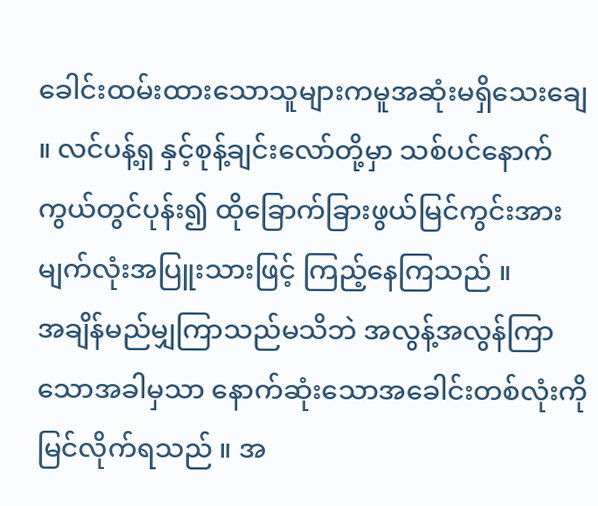ခေါင်းထမ်းထားသောသူများကမူအဆုံးမရှိသေးချေ ။ လင်ပန့်ရှ နှင့်စုန့်ချင်းလော်တို့မှာ သစ်ပင်နောက်ကွယ်တွင်ပုန်း၍ ထိုခြောက်ခြားဖွယ်မြင်ကွင်းအား မျက်လုံးအပြူးသားဖြင့် ကြည့်နေကြသည် ။
အချိန်မည်မျှကြာသည်မသိဘဲ အလွန့်အလွန်ကြာသောအခါမှသာ နောက်ဆုံးသောအခေါင်းတစ်လုံးကိုမြင်လိုက်ရသည် ။ အ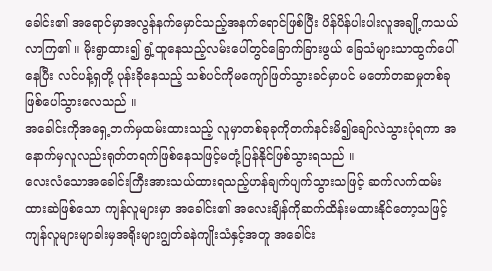ခေါင်း၏ အရောင်မှာအလွန်နက်မှောင်သည့်အနက်ရောင်ဖြစ်ပြီး ပိန်ပိန်ပါးပါးလူအချို့ကသယ်လာကြ၏ ။ မိုးရွာထား၍ ရွံ့ထူနေသည့်လမ်းပေါ်တွင်ခြောက်ခြားဖွယ် ခြေသံများသာထွက်ပေါ်နေပြီး လင်ပန့်ရှတို့ ပုန်းခိုနေသည့် သစ်ပင်ကိုမကျော်ဖြတ်သွားခင်မှာပင် မတော်တဆမှုတစ်ခုဖြစ်ပေါ်သွားလေသည် ။
အခေါင်းကိုအရှေ့ဘက်မှထမ်းထားသည့် လူမှာတစ်ခုခုကိုတက်နင်းမိ၍ချော်လဲသွားပုံရကာ အနောက်မှလူလည်းရုတ်တရက်ဖြစ်နေသဖြင့်မတုံ့ပြန်နိုင်ဖြစ်သွားရသည် ။
လေးလံသောအခေါင်းကြီးအားသယ်ထားရသည့်ဟန်ချက်ပျက်သွားသဖြင့် ဆက်လက်ထမ်းထားဆဲဖြစ်သော ကျန်လူများမှာ အခေါင်း၏ အလေးချိန်ကိုဆက်ထိန်းမထားနိုင်တော့သဖြင့် ကျန်လူများမျာခါးမှအရိုးများဂျွတ်ခနဲကျိုးသံနှင့်အတူ အခေါင်း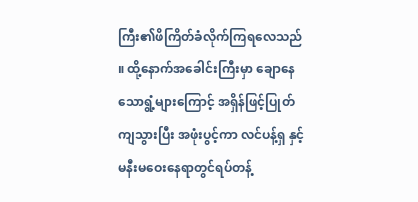ကြီး၏ဖိကြိတ်ခံလိုက်ကြရလေသည် ။ ထို့နောက်အခေါင်းကြီးမှာ ချောနေသောရွံ့များကြောင့် အရှိန်ဖြင့်ပြုတ်ကျသွားပြီး အဖုံးပွင့်ကာ လင်ပန့်ရှ နှင့်မနီးမဝေးနေရာတွင်ရပ်တန့်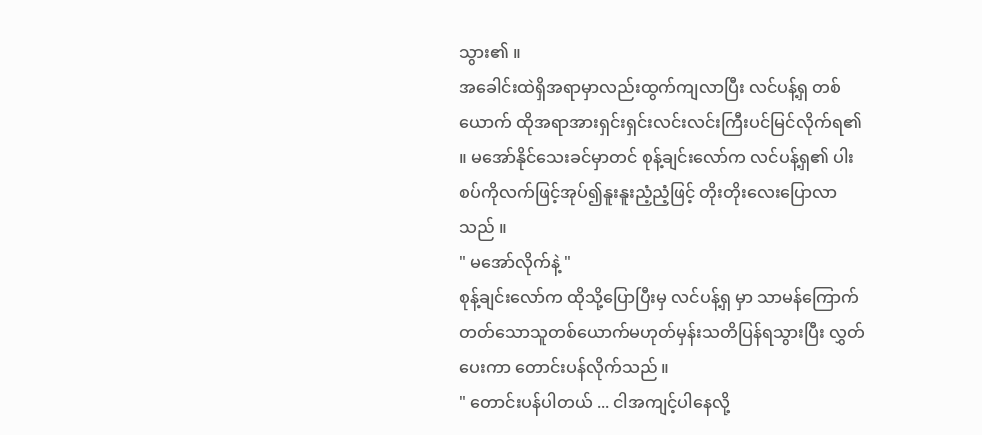သွား၏ ။
အခေါင်းထဲရှိအရာမှာလည်းထွက်ကျလာပြီး လင်ပန့်ရှ တစ်ယောက် ထိုအရာအားရှင်းရှင်းလင်းလင်းကြီးပင်မြင်လိုက်ရ၏ ။ မအော်နိုင်သေးခင်မှာတင် စုန့်ချင်းလော်က လင်ပန့်ရှ၏ ပါးစပ်ကိုလက်ဖြင့်အုပ်၍နူးနူးညံ့ညံ့ဖြင့် တိုးတိုးလေးပြောလာသည် ။
" မအော်လိုက်နဲ့ "
စုန့်ချင်းလော်က ထိုသို့ပြောပြီးမှ လင်ပန့်ရှ မှာ သာမန်ကြောက်တတ်သောသူတစ်ယောက်မဟုတ်မှန်းသတိပြန်ရသွားပြီး လွှတ်ပေးကာ တောင်းပန်လိုက်သည် ။
" တောင်းပန်ပါတယ် ... ငါအကျင့်ပါနေလို့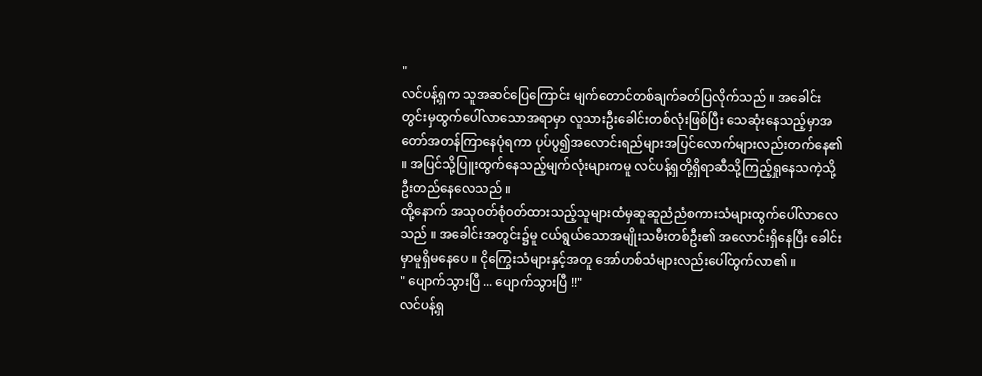"
လင်ပန့်ရှက သူအဆင်ပြေကြောင်း မျက်တောင်တစ်ချက်ခတ်ပြလိုက်သည် ။ အခေါင်းတွင်းမှထွက်ပေါ်လာသောအရာမှာ လူသားဦးခေါင်းတစ်လုံးဖြစ်ပြီး သေဆုံးနေသည့်မှာအတော်အတန်ကြာနေပုံရကာ ပုပ်ပွ၍အလောင်းရည်များအပြင်လောက်များလည်းတက်နေ၏ ။ အပြင်သို့ပြူးထွက်နေသည့်မျက်လုံးများကမူ လင်ပန့်ရှတို့ရှိရာဆီသို့ကြည့်ရှုနေသကဲ့သို့ ဦးတည်နေလေသည် ။
ထို့နောက် အသု၀တ်စုံ၀တ်ထားသည့်သူများထံမှဆူဆူညံညံစကားသံများထွက်ပေါ်လာလေသည် ။ အခေါင်းအတွင်း၌မူ ငယ်ရွယ်သောအမျိုးသမီးတစ်ဦး၏ အလောင်းရှိနေပြီး ခေါင်းမှာမူရှိမနေပေ ။ ငိုကြွေးသံများနှင့်အတူ အော်ဟစ်သံများလည်းပေါ်ထွက်လာ၏ ။
" ပျောက်သွားပြီ ... ပျောက်သွားပြီ !!"
လင်ပန့်ရှ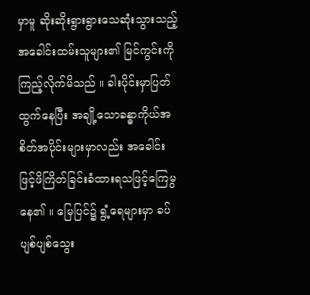မှာမူ ဆိုးဆိုးရွားရွားသေဆုံးသွားသည့်အခေါင်းထမ်းသူများ၏ မြင်ကွင်းကိုကြည့်လိုက်မိသည် ။ ခါးပိုင်းမှာပြတ်ထွက်နေပြီး အချို့သောခန္ဓာကိုယ်အစိတ်အပိုင်းများမှာလည်း အခေါင်းဖြင့်ဖိကြိတ်ခြင်းခံထားရသဖြင့်ကြေမွနေ၏ ။ မြေပြင်၌ ရွံ့ရေများမှာ ခပ်ပျစ်ပျစ်သွေး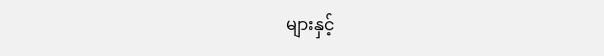များနှင့်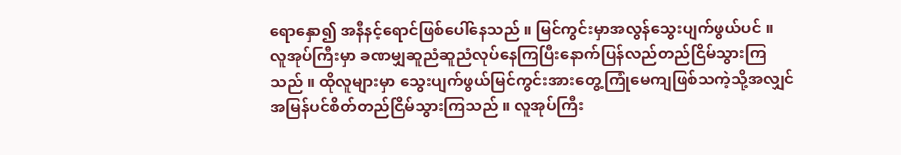ရောနှော၍ အနီနင့်ရောင်ဖြစ်ပေါ်နေသည် ။ မြင်ကွင်းမှာအလွန်သွေးပျက်ဖွယ်ပင် ။
လူအုပ်ကြီးမှာ ခဏမျှဆူညံဆူညံလုပ်နေကြပြီးနောက်ပြန်လည်တည်ငြိမ်သွားကြသည် ။ ထိုလူများမှာ သွေးပျက်ဖွယ်မြင်ကွင်းအားတွေ့ကြုံမေကျဖြစ်သကဲ့သို့အလျှင်အမြန်ပင်စိတ်တည်ငြိမ်သွားကြသည် ။ လူအုပ်ကြီး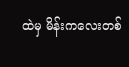ထဲမှ မိန်းကလေးတစ်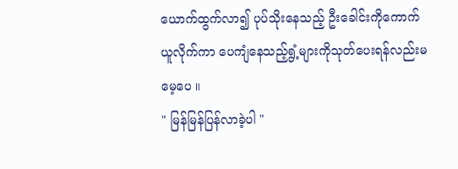ယောက်ထွက်လာ၍ ပုပ်သိုးနေသည့် ဦးခေါင်းကိုကောက်ယူလိုက်ကာ ပေကျံနေသည့်ရွံ့များကိုသုတ်ပေးရန်လည်းမမေ့ပေ ။
" မြန်မြန်ပြန်လာခဲ့ပါ "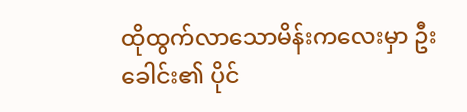ထိုထွက်လာသောမိန်းကလေးမှာ ဦးခေါင်း၏ ပိုင်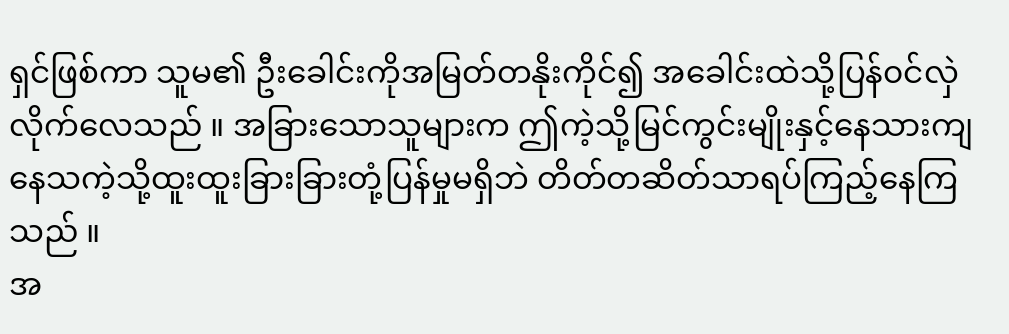ရှင်ဖြစ်ကာ သူမ၏ ဦးခေါင်းကိုအမြတ်တနိုးကိုင်၍ အခေါင်းထဲသို့ပြန်၀င်လှဲလိုက်လေသည် ။ အခြားသောသူများက ဤကဲ့သို့မြင်ကွင်းမျိုးနှင့်နေသားကျနေသကဲ့သို့ထူးထူးခြားခြားတုံ့ပြန်မှုမရှိဘဲ တိတ်တဆိတ်သာရပ်ကြည့်နေကြသည် ။
အ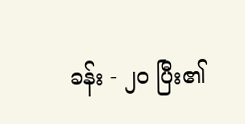ခန်း - ၂၀ ပြီး၏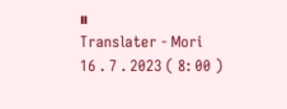။
Translater - Mori
16 . 7 . 2023 ( 8: 00 )